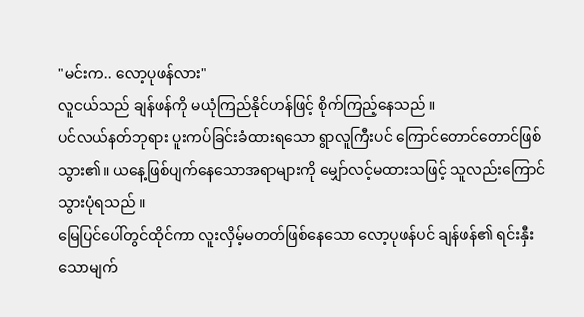"မင်းက.. လော့ပုဖန်လား"
လူငယ်သည် ချန်ဖန်ကို မယုံကြည်နိုင်ဟန်ဖြင့် စိုက်ကြည့်နေသည် ။
ပင်လယ်နတ်ဘုရား ပူးကပ်ခြင်းခံထားရသော ရွာလူကြီးပင် ကြောင်တောင်တောင်ဖြစ်သွား၏။ ယနေ့ဖြစ်ပျက်နေသောအရာများကို မျှော်လင့်မထားသဖြင့် သူလည်းကြောင်သွားပုံရသည် ။
မြေပြင်ပေါ်တွင်ထိုင်ကာ လူးလှိမ့်မတတ်ဖြစ်နေသော လော့ပုဖန်ပင် ချန်ဖန်၏ ရင်းနှီးသောမျက်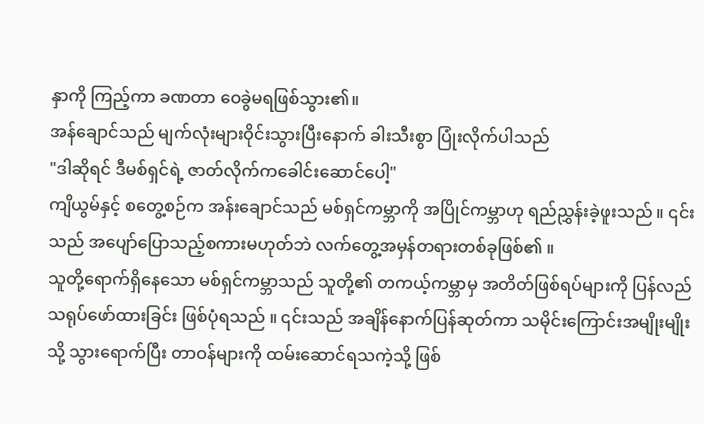နှာကို ကြည့်ကာ ခဏတာ ဝေခွဲမရဖြစ်သွား၏။
အန်ချောင်သည် မျက်လုံးများဝိုင်းသွားပြီးနောက် ခါးသီးစွာ ပြုံးလိုက်ပါသည်
"ဒါဆိုရင် ဒီမစ်ရှင်ရဲ့ ဇာတ်လိုက်ကခေါင်းဆောင်ပေါ့"
ကျိယွမ်နှင့် စတွေ့စဉ်က အန်းချောင်သည် မစ်ရှင်ကမ္ဘာကို အပြိုင်ကမ္ဘာဟု ရည်ညွှန်းခဲ့ဖူးသည် ။ ၎င်းသည် အပျော်ပြောသည့်စကားမဟုတ်ဘဲ လက်တွေ့အမှန်တရားတစ်ခုဖြစ်၏ ။
သူတို့ရောက်ရှိနေသော မစ်ရှင်ကမ္ဘာသည် သူတို့၏ တကယ့်ကမ္ဘာမှ အတိတ်ဖြစ်ရပ်များကို ပြန်လည်သရုပ်ဖော်ထားခြင်း ဖြစ်ပုံရသည် ။ ၎င်းသည် အချိန်နောက်ပြန်ဆုတ်ကာ သမိုင်းကြောင်းအမျိုးမျိုးသို့ သွားရောက်ပြီး တာဝန်များကို ထမ်းဆောင်ရသကဲ့သို့ ဖြစ်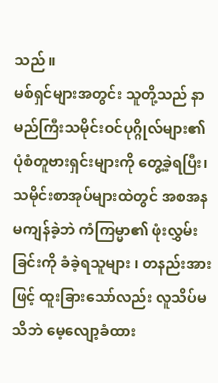သည် ။
မစ်ရှင်များအတွင်း သူတို့သည် နာမည်ကြီးသမိုင်းဝင်ပုဂ္ဂိုလ်များ၏ ပုံစံတူဗားရှင်းများကို တွေ့ခဲ့ရပြီး၊ သမိုင်းစာအုပ်များထဲတွင် အစအနမကျန်ခဲ့ဘဲ ကံကြမ္မာ၏ ဖုံးလွှမ်းခြင်းကို ခံခဲ့ရသူများ ၊ တနည်းအားဖြင့် ထူးခြားသော်လည်း လူသိပ်မသိဘဲ မေ့လျော့ခံထား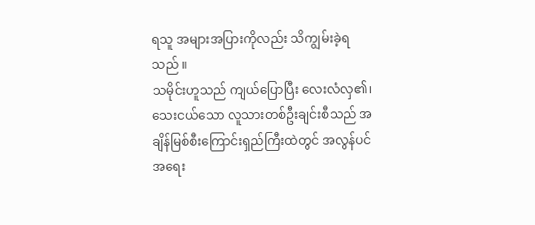ရသူ အများအပြားကိုလည်း သိကျွမ်းခဲ့ရသည် ။
သမိုင်းဟူသည် ကျယ်ပြောပြီး လေးလံလှ၏၊ သေးငယ်သော လူသားတစ်ဦးချင်းစီသည် အချိန်မြစ်စီးကြောင်းရှည်ကြီးထဲတွင် အလွန်ပင် အရေး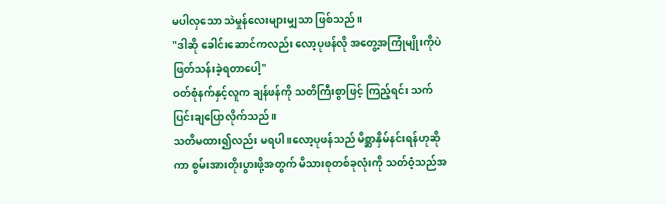မပါလှသော သဲမှုန်လေးများမျှသာ ဖြစ်သည် ။
"ဒါဆို ခေါင်းဆောင်ကလည်း လော့ပုဖန်လို အတွေ့အကြုံမျိုးကိုပဲ ဖြတ်သန်းခဲ့ရတာပေါ့"
ဝတ်စုံနက်နှင့်လူက ချန်ဖန်ကို သတိကြီးစွာဖြင့် ကြည့်ရင်း သက်ပြင်းချပြောလိုက်သည် ။
သတိမထား၍လည်း မရပါ ။လော့ပုဖန်သည် မိစ္ဆာနှိမ်နင်းရန်ဟုဆိုကာ စွမ်းအားတိုးပွားဖို့အတွက် မိသားစုတစ်ခုလုံးကို သတ်ဝံ့သည်အ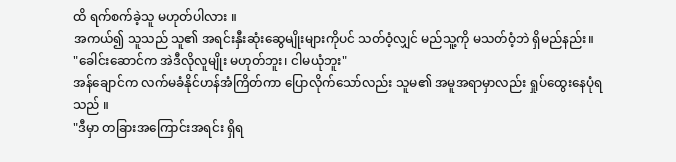ထိ ရက်စက်ခဲ့သူ မဟုတ်ပါလား ။
အကယ်၍ သူသည် သူ၏ အရင်းနှီးဆုံးဆွေမျိုးများကိုပင် သတ်ဝံ့လျှင် မည်သူ့ကို မသတ်ဝံ့ဘဲ ရှိမည်နည်း။
"ခေါင်းဆောင်က အဲဒီလိုလူမျိုး မဟုတ်ဘူး၊ ငါမယုံဘူး"
အန်ချောင်က လက်မခံနိုင်ဟန်အံကြိတ်ကာ ပြောလိုက်သော်လည်း သူမ၏ အမူအရာမှာလည်း ရှုပ်ထွေးနေပုံရသည် ။
"ဒီမှာ တခြားအကြောင်းအရင်း ရှိရ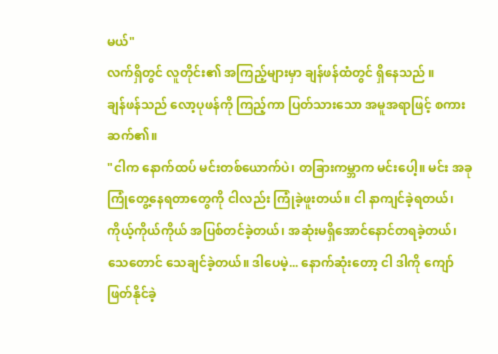မယ်"
လက်ရှိတွင် လူတိုင်း၏ အကြည့်များမှာ ချန်ဖန်ထံတွင် ရှိနေသည် ။
ချန်ဖန်သည် လော့ပုဖန်ကို ကြည့်ကာ ပြတ်သားသော အမူအရာဖြင့် စကားဆက်၏။
"ငါက နောက်ထပ် မင်းတစ်ယောက်ပဲ၊ တခြားကမ္ဘာက မင်းပေါ့။ မင်း အခုကြုံတွေ့နေရတာတွေကို ငါလည်း ကြုံခဲ့ဖူးတယ်။ ငါ နာကျင်ခဲ့ရတယ်၊ ကိုယ့်ကိုယ်ကိုယ် အပြစ်တင်ခဲ့တယ်၊ အဆုံးမရှိအောင်နောင်တရခဲ့တယ်၊ သေတောင် သေချင်ခဲ့တယ်။ ဒါပေမဲ့... နောက်ဆုံးတော့ ငါ ဒါကို ကျော်ဖြတ်နိုင်ခဲ့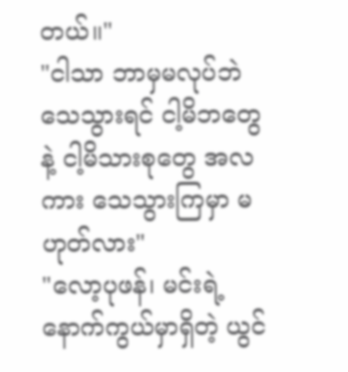တယ်။"
"ငါသာ ဘာမှမလုပ်ဘဲ သေသွားရင် ငါ့မိဘတွေနဲ့ ငါ့မိသားစုတွေ အလကား သေသွားကြမှာ မဟုတ်လား"
"လော့ပုဖန်၊ မင်းရဲ့ နောက်ကွယ်မှာရှိတဲ့ ယွင်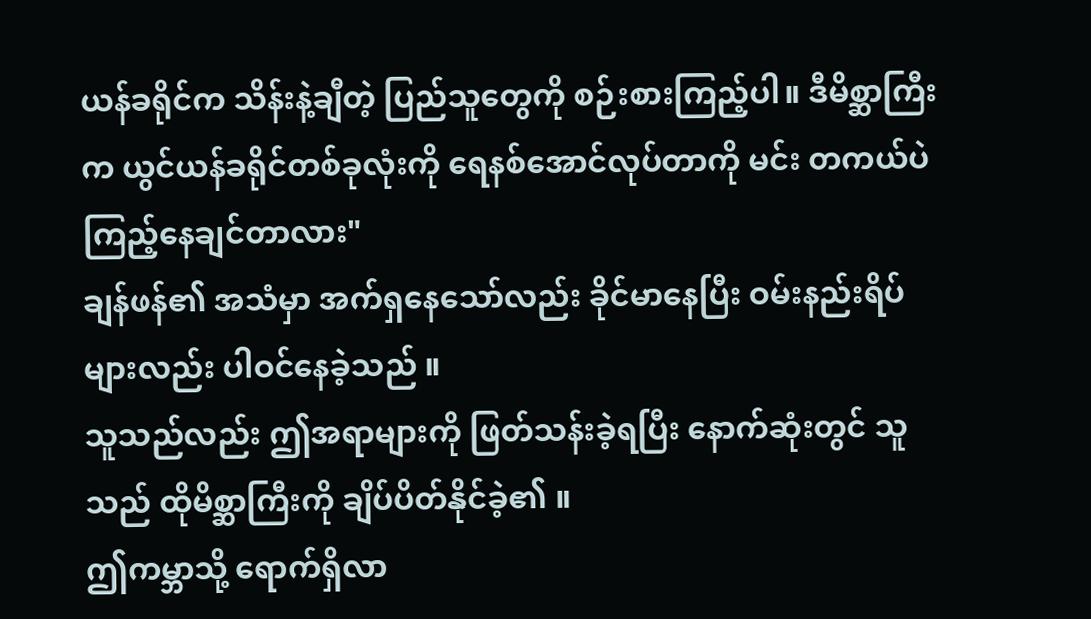ယန်ခရိုင်က သိန်းနဲ့ချီတဲ့ ပြည်သူတွေကို စဉ်းစားကြည့်ပါ။ ဒီမိစ္ဆာကြီးက ယွင်ယန်ခရိုင်တစ်ခုလုံးကို ရေနစ်အောင်လုပ်တာကို မင်း တကယ်ပဲ ကြည့်နေချင်တာလား"
ချန်ဖန်၏ အသံမှာ အက်ရှနေသော်လည်း ခိုင်မာနေပြီး ဝမ်းနည်းရိပ်များလည်း ပါဝင်နေခဲ့သည် ။
သူသည်လည်း ဤအရာများကို ဖြတ်သန်းခဲ့ရပြီး နောက်ဆုံးတွင် သူသည် ထိုမိစ္ဆာကြီးကို ချိပ်ပိတ်နိုင်ခဲ့၏ ။
ဤကမ္ဘာသို့ ရောက်ရှိလာ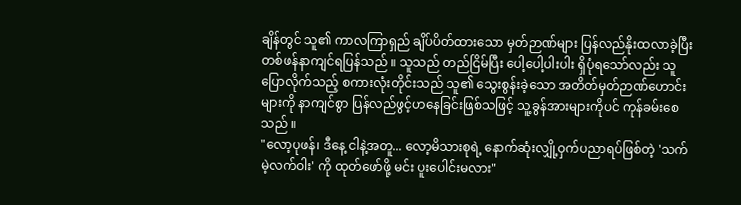ချိန်တွင် သူ၏ ကာလကြာရှည် ချိပ်ပိတ်ထားသော မှတ်ဉာဏ်များ ပြန်လည်နိုးထလာခဲ့ပြီး တစ်ဖန်နာကျင်ရပြန်သည် ။ သူသည် တည်ငြိမ်ပြီး ပေါ့ပေါ့ပါးပါး ရှိပုံရသော်လည်း သူပြောလိုက်သည့် စကားလုံးတိုင်းသည် သူ၏ သွေးစွန်းခဲ့သော အတိတ်မှတ်ဉာဏ်ဟောင်းများကို နာကျင်စွာ ပြန်လည်ဖွင့်ဟနေခြင်းဖြစ်သဖြင့် သူ့ခွန်အားများကိုပင် ကုန်ခမ်းစေသည် ။
"လော့ပုဖန်၊ ဒီနေ့ ငါနဲ့အတူ... လော့မိသားစုရဲ့ နောက်ဆုံးလျှို့ဝှက်ပညာရပ်ဖြစ်တဲ့ 'သက်မဲ့လက်ဝါး' ကို ထုတ်ဖော်ဖို့ မင်း ပူးပေါင်းမလား"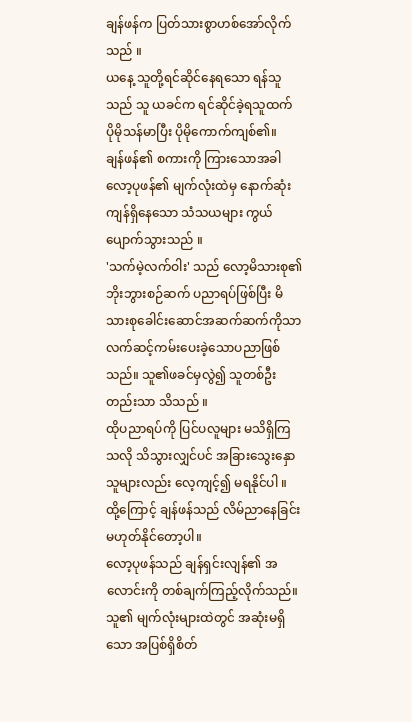ချန်ဖန်က ပြတ်သားစွာဟစ်အော်လိုက်သည် ။
ယနေ့ သူတို့ရင်ဆိုင်နေရသော ရန်သူသည် သူ ယခင်က ရင်ဆိုင်ခဲ့ရသူထက် ပိုမိုသန်မာပြီး ပိုမိုကောက်ကျစ်၏။
ချန်ဖန်၏ စကားကို ကြားသောအခါ လော့ပုဖန်၏ မျက်လုံးထဲမှ နောက်ဆုံးကျန်ရှိနေသော သံသယများ ကွယ်ပျောက်သွားသည် ။
'သက်မဲ့လက်ဝါး' သည် လော့မိသားစု၏ ဘိုးဘွားစဉ်ဆက် ပညာရပ်ဖြစ်ပြီး မိသားစုခေါင်းဆောင်အဆက်ဆက်ကိုသာ လက်ဆင့်ကမ်းပေးခဲ့သောပညာဖြစ်သည်။ သူ၏ဖခင်မှလွဲ၍ သူတစ်ဦးတည်းသာ သိသည် ။
ထိုပညာရပ်ကို ပြင်ပလူများ မသိရှိကြသလို သိသွားလျှင်ပင် အခြားသွေးနှောသူများလည်း လေ့ကျင့်၍ မရနိုင်ပါ ။
ထို့ကြောင့် ချန်ဖန်သည် လိမ်ညာနေခြင်း မဟုတ်နိုင်တော့ပါ။
လော့ပုဖန်သည် ချန်ရှင်းလျန်၏ အလောင်းကို တစ်ချက်ကြည့်လိုက်သည်။ သူ၏ မျက်လုံးများထဲတွင် အဆုံးမရှိသော အပြစ်ရှိစိတ်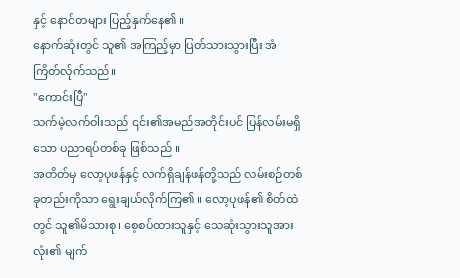နှင့် နောင်တများ ပြည့်နှက်နေ၏ ။
နောက်ဆုံးတွင် သူ၏ အကြည့်မှာ ပြတ်သားသွားပြီး အံကြိတ်လ်ုက်သည်။
"ကောင်းပြီ"
သက်မဲ့လက်ဝါးသည် ၎င်း၏အမည်အတိုင်းပင် ပြန်လမ်းမရှိသော ပညာရပ်တစ်ခု ဖြစ်သည် ။
အတိတ်မှ လော့ပုဖန်နှင့် လက်ရှိချန်ဖန်တို့သည် လမ်းစဉ်တစ်ခုတည်းကိုသာ ရွေးချယ်လိုက်ကြ၏ ။ လော့ပုဖန်၏ စိတ်ထဲတွင် သူ၏မိသားစု၊ စေ့စပ်ထားသူနှင့် သေဆုံးသွားသူအားလုံး၏ မျက်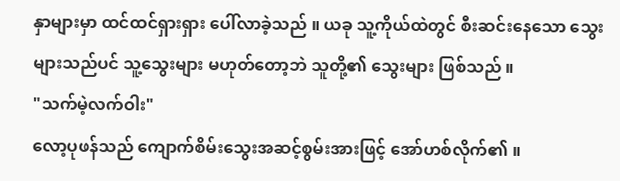နှာများမှာ ထင်ထင်ရှားရှား ပေါ်လာခဲ့သည် ။ ယခု သူ့ကိုယ်ထဲတွင် စီးဆင်းနေသော သွေးများသည်ပင် သူ့သွေးများ မဟုတ်တော့ဘဲ သူတို့၏ သွေးများ ဖြစ်သည် ။
"သက်မဲ့လက်ဝါး"
လော့ပုဖန်သည် ကျောက်စိမ်းသွေးအဆင့်စွမ်းအားဖြင့် အော်ဟစ်လိုက်၏ ။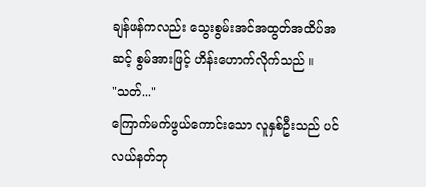ချန်ဖန်ကလည်း သွေးစွမ်းအင်အထွတ်အထိပ်အဆင့် စွမ်အားဖြင့် ဟိန်းဟောက်လိုက်သည် ။
"သတ်..."
ကြောက်မက်ဖွယ်ကောင်းသော လူနှစ်ဦးသည် ပင်လယ်နတ်ဘု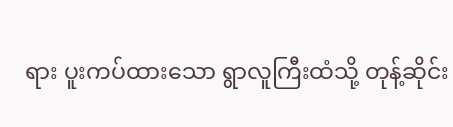ရား ပူးကပ်ထားသော ရွာလူကြီးထံသို့ တုန့်ဆိုင်း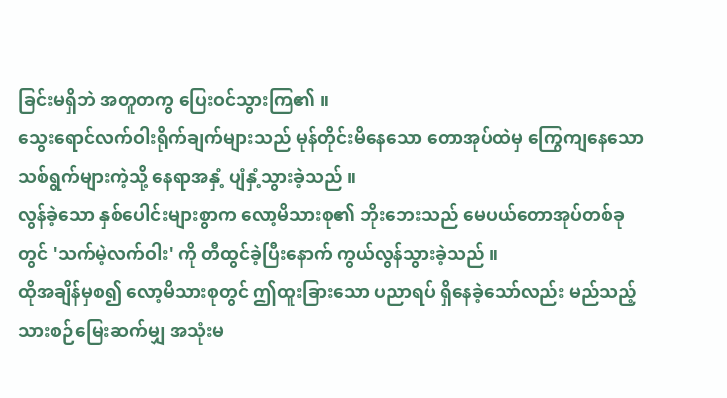ခြင်းမရှိဘဲ အတူတကွ ပြေးဝင်သွားကြ၏ ။
သွေးရောင်လက်ဝါးရိုက်ချက်များသည် မုန်တိုင်းမိနေသော တောအုပ်ထဲမှ ကြွေကျနေသော သစ်ရွက်များကဲ့သို့ နေရာအနှံ့ ပျံနှံ့သွားခဲ့သည် ။
လွန်ခဲ့သော နှစ်ပေါင်းများစွာက လော့မိသားစု၏ ဘိုးဘေးသည် မေပယ်တောအုပ်တစ်ခုတွင် 'သက်မဲ့လက်ဝါး' ကို တီထွင်ခဲ့ပြီးနောက် ကွယ်လွန်သွားခဲ့သည် ။
ထိုအချိန်မှစ၍ လော့မိသားစုတွင် ဤထူးခြားသော ပညာရပ် ရှိနေခဲ့သော်လည်း မည်သည့်သားစဉ်မြေးဆက်မျှ အသုံးမ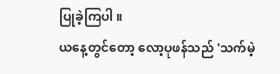ပြုခဲ့ကြပါ ။
ယနေ့တွင်တော့ လော့ပုဖန်သည် 'သက်မဲ့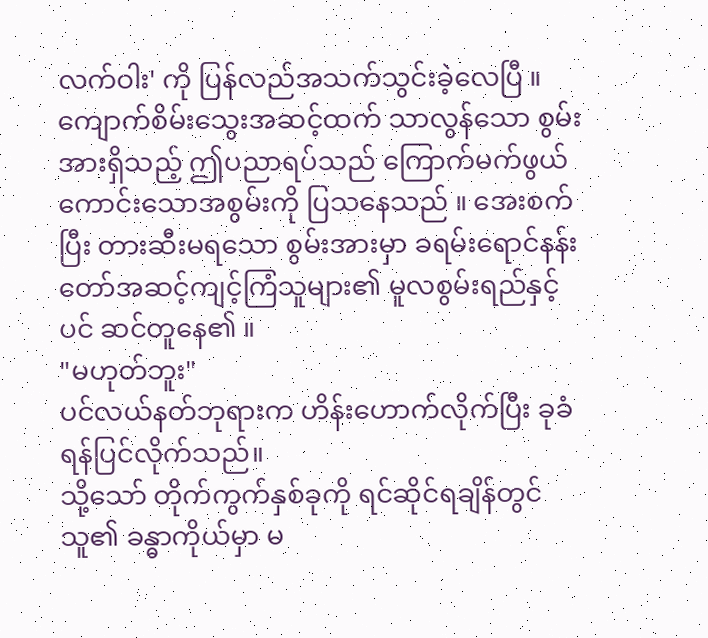လက်ဝါး' ကို ပြန်လည်အသက်သွင်းခဲ့လေပြီ ။
ကျောက်စိမ်းသွေးအဆင့်ထက် သာလွန်သော စွမ်းအားရှိသည့် ဤပညာရပ်သည် ကြောက်မက်ဖွယ်ကောင်းသောအစွမ်းကို ပြသနေသည် ။ အေးစက်ပြီး တားဆီးမရသော စွမ်းအားမှာ ခရမ်းရောင်နန်းတော်အဆင့်ကျင့်ကြံသူများ၏ မူလစွမ်းရည်နှင့်ပင် ဆင်တူနေ၏ ။
"မဟုတ်ဘူး"
ပင်လယ်နတ်ဘုရားက ဟိန်းဟောက်လိုက်ပြီး ခုခံရန်ပြင်လိုက်သည်။
သို့သော် တိုက်ကွက်နှစ်ခုကို ရင်ဆိုင်ရချိန်တွင် သူ၏ ခန္ဓာကိုယ်မှာ မ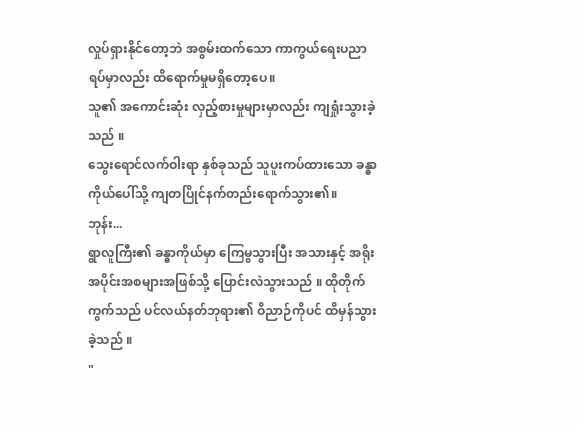လှုပ်ရှားနိုင်တော့ဘဲ အစွမ်းထက်သော ကာကွယ်ရေးပညာရပ်မှာလည်း ထိရောက်မှုမရှိတော့ပေ။
သူ၏ အကောင်းဆုံး လှည့်စားမှုများမှာလည်း ကျရှုံးသွားခဲ့သည် ။
သွေးရောင်လက်ဝါးရာ နှစ်ခုသည် သူပူးကပ်ထားသော ခန္ဓာကိုယ်ပေါ်သို့ ကျတပြိုင်နက်တည်းရောက်သွား၏။
ဘုန်း...
ရွာလူကြီး၏ ခန္ဓာကိုယ်မှာ ကြေမွသွားပြီး အသားနှင့် အရိုးအပိုင်းအစများအဖြစ်သို့ ပြောင်းလဲသွားသည် ။ ထိုတိုက်ကွက်သည် ပင်လယ်နတ်ဘုရား၏ ဝိညာဉ်ကိုပင် ထိမှန်သွားခဲ့သည် ။
"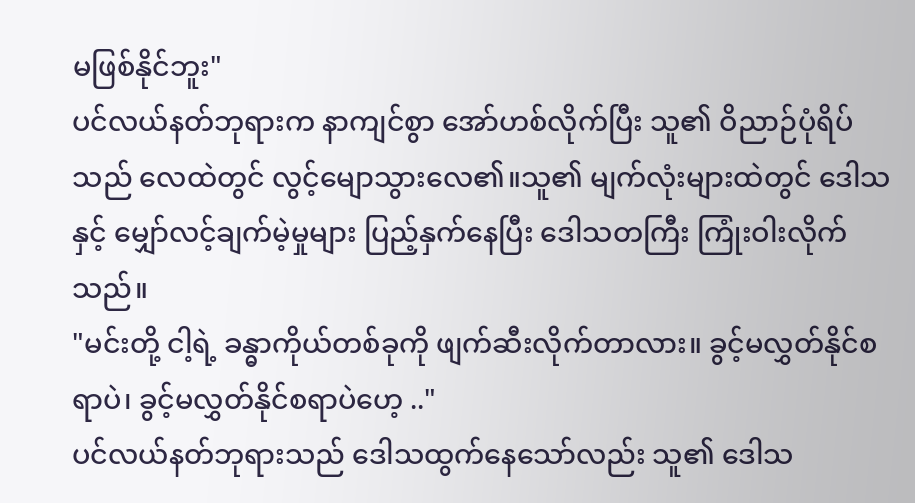မဖြစ်နိုင်ဘူး"
ပင်လယ်နတ်ဘုရားက နာကျင်စွာ အော်ဟစ်လိုက်ပြီး သူ၏ ဝိညာဉ်ပုံရိပ်သည် လေထဲတွင် လွင့်မျောသွားလေ၏။သူ၏ မျက်လုံးများထဲတွင် ဒေါသနှင့် မျှော်လင့်ချက်မဲ့မှုများ ပြည့်နှက်နေပြီး ဒေါသတကြီး ကြုံးဝါးလိုက်သည်။
"မင်းတို့ ငါ့ရဲ့ ခန္ဓာကိုယ်တစ်ခုကို ဖျက်ဆီးလိုက်တာလား။ ခွင့်မလွှတ်နိုင်စရာပဲ၊ ခွင့်မလွှတ်နိုင်စရာပဲဟေ့ .."
ပင်လယ်နတ်ဘုရားသည် ဒေါသထွက်နေသော်လည်း သူ၏ ဒေါသ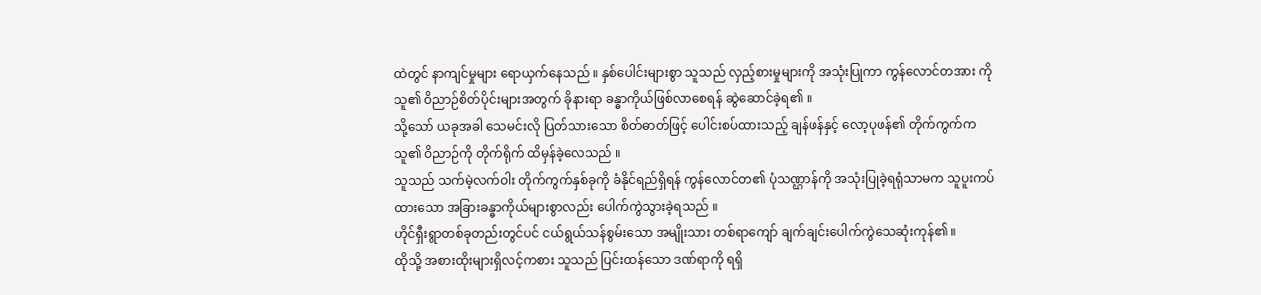ထဲတွင် နာကျင်မှုများ ရောယှက်နေသည် ။ နှစ်ပေါင်းများစွာ သူသည် လှည့်စားမှုများကို အသုံးပြုကာ ကွန်လောင်တအား ကို သူ၏ ဝိညာဉ်စိတ်ပိုင်းများအတွက် ခိုနားရာ ခန္ဓာကိုယ်ဖြစ်လာစေရန် ဆွဲဆောင်ခဲ့ရ၏ ။
သို့သော် ယခုအခါ သေမင်းလို ပြတ်သားသော စိတ်ဓာတ်ဖြင့် ပေါင်းစပ်ထားသည့် ချန်ဖန်နှင့် လော့ပုဖန်၏ တိုက်ကွက်က သူ၏ ဝိညာဉ်ကို တိုက်ရိုက် ထိမှန်ခဲ့လေသည် ။
သူသည် သက်မဲ့လက်ဝါး တိုက်ကွက်နှစ်ခုကို ခံနိုင်ရည်ရှိရန် ကွန်လောင်တ၏ ပုံသဏ္ဌာန်ကို အသုံးပြုခဲ့ရရုံသာမက သူပူးကပ်ထားသော အခြားခန္ဓာကိုယ်များစွာလည်း ပေါက်ကွဲသွားခဲ့ရသည် ။
ဟိုင်ရှီးရွာတစ်ခုတည်းတွင်ပင် ငယ်ရွယ်သန်စွမ်းသော အမျိုးသား တစ်ရာကျော် ချက်ချင်းပေါက်ကွဲသေဆုံးကုန်၏ ။
ထိုသို့ အစားထိုးများရှိလင့်ကစား သူသည် ပြင်းထန်သော ဒဏ်ရာကို ရရှိ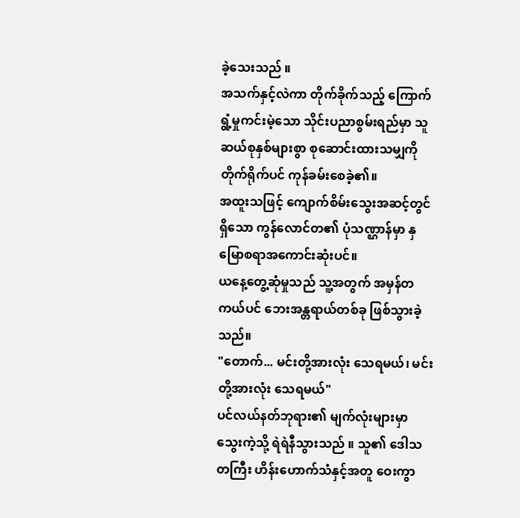ခဲ့သေးသည် ။
အသက်နှင့်လဲကာ တိုက်ခိုက်သည့် ကြောက်ရွံ့မှုကင်းမဲ့သော သိုင်းပညာစွမ်းရည်မှာ သူ ဆယ်စုနှစ်များစွာ စုဆောင်းထားသမျှကို တိုက်ရိုက်ပင် ကုန်ခမ်းစေခဲ့၏။
အထူးသဖြင့် ကျောက်စိမ်းသွေးအဆင့်တွင် ရှိသော ကွန်လောင်တ၏ ပုံသဏ္ဌာန်မှာ နှမြောစရာအကောင်းဆုံးပင်။
ယနေ့တွေ့ဆုံမှုသည် သူ့အတွက် အမှန်တကယ်ပင် ဘေးအန္တရာယ်တစ်ခု ဖြစ်သွားခဲ့သည်။
"တောက်... မင်းတို့အားလုံး သေရမယ်၊ မင်းတို့အားလုံး သေရမယ်"
ပင်လယ်နတ်ဘုရား၏ မျက်လုံးများမှာ သွေးကဲ့သို့ ရဲရဲနီသွားသည် ။ သူ၏ ဒေါသတကြီး ဟိန်းဟောက်သံနှင့်အတူ ဝေးကွာ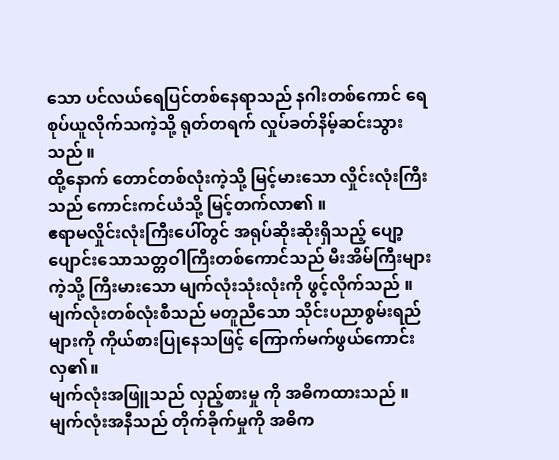သော ပင်လယ်ရေပြင်တစ်နေရာသည် နဂါးတစ်ကောင် ရေစုပ်ယူလိုက်သကဲ့သို့ ရုတ်တရက် လှုပ်ခတ်နိမ့်ဆင်းသွားသည် ။
ထို့နောက် တောင်တစ်လုံးကဲ့သို့ မြင့်မားသော လှိုင်းလုံးကြီးသည် ကောင်းကင်ယံသို့ မြင့်တက်လာ၏ ။
ဧရာမလှိုင်းလုံးကြီးပေါ်တွင် အရုပ်ဆိုးဆိုးရှိသည့် ပျော့ပျောင်းသောသတ္တဝါကြီးတစ်ကောင်သည် မီးအိမ်ကြီးများကဲ့သို့ ကြီးမားသော မျက်လုံးသုံးလုံးကို ဖွင့်လိုက်သည် ။
မျက်လုံးတစ်လုံးစီသည် မတူညီသော သိုင်းပညာစွမ်းရည်များကို ကိုယ်စားပြုနေသဖြင့် ကြောက်မက်ဖွယ်ကောင်းလှ၏။
မျက်လုံးအဖြူသည် လှည့်စားမှု ကို အဓိကထားသည် ။
မျက်လုံးအနီသည် တိုက်ခိုက်မှုကို အဓိက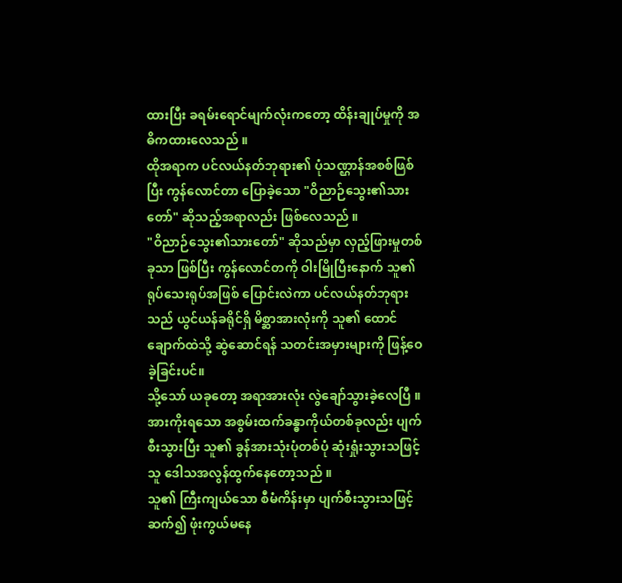ထားပြီး ခရမ်းရောင်မျက်လုံးကတော့ ထိန်းချုပ်မှုကို အဓိကထားလေသည် ။
ထိုအရာက ပင်လယ်နတ်ဘုရား၏ ပုံသဏ္ဌာန်အစစ်ဖြစ်ပြီး ကွန်လောင်တာ ပြောခဲ့သော "ဝိညာဉ်သွေး၏သားတော်" ဆိုသည့်အရာလည်း ဖြစ်လေသည် ။
"ဝိညာဉ်သွေး၏သားတော်" ဆိုသည်မှာ လှည့်ဖြားမှုတစ်ခုသာ ဖြစ်ပြီး ကွန်လောင်တကို ဝါးမြိုပြီးနောက် သူ၏ ရုပ်သေးရုပ်အဖြစ် ပြောင်းလဲကာ ပင်လယ်နတ်ဘုရားသည် ယွင်ယန်ခရိုင်ရှိ မိစ္ဆာအားလုံးကို သူ၏ ထောင်ချောက်ထဲသို့ ဆွဲဆောင်ရန် သတင်းအမှားများကို ဖြန့်ဝေခဲ့ခြင်းပင်။
သို့သော် ယခုတော့ အရာအားလုံး လွဲချော်သွားခဲ့လေပြီ ။
အားကိုးရသော အစွမ်းထက်ခန္ဓာကိုယ်တစ်ခုလည်း ပျက်စီးသွားပြီး သူ၏ ခွန်အားသုံးပုံတစ်ပုံ ဆုံးရှုံးသွားသဖြင့် သူ ဒေါသအလွန်ထွက်နေတော့သည် ။
သူ၏ ကြီးကျယ်သော စီမံကိန်းမှာ ပျက်စီးသွားသဖြင့် ဆက်၍ ဖုံးကွယ်မနေ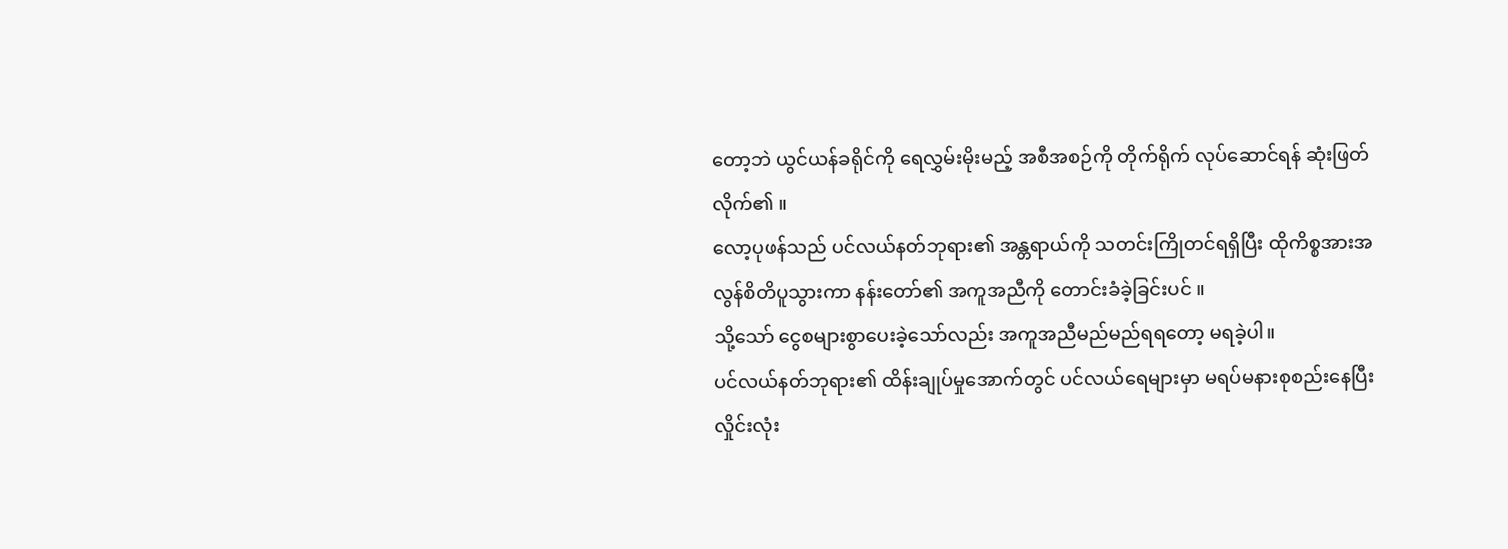တော့ဘဲ ယွင်ယန်ခရိုင်ကို ရေလွှမ်းမိုးမည့် အစီအစဉ်ကို တိုက်ရိုက် လုပ်ဆောင်ရန် ဆုံးဖြတ်လိုက်၏ ။
လော့ပုဖန်သည် ပင်လယ်နတ်ဘုရား၏ အန္တရာယ်ကို သတင်းကြိုတင်ရရှိပြီး ထိုကိစ္စအားအလွန်စိတိပူသွားကာ နန်းတော်၏ အကူအညီကို တောင်းခံခဲ့ခြင်းပင် ။
သို့သော် ငွေစများစွာပေးခဲ့သော်လည်း အကူအညီမည်မည်ရရတော့ မရခဲ့ပါ။
ပင်လယ်နတ်ဘုရား၏ ထိန်းချုပ်မှုအောက်တွင် ပင်လယ်ရေများမှာ မရပ်မနားစုစည်းနေပြီး လှိုင်းလုံး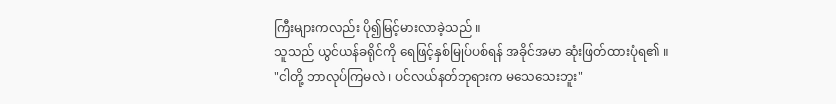ကြီးများကလည်း ပို၍မြင့်မားလာခဲ့သည် ။
သူသည် ယွင်ယန်ခရိုင်ကို ရေဖြင့်နှစ်မြုပ်ပစ်ရန် အခိုင်အမာ ဆုံးဖြတ်ထားပုံရ၏ ။
"ငါတို့ ဘာလုပ်ကြမလဲ ၊ ပင်လယ်နတ်ဘုရားက မသေသေးဘူး"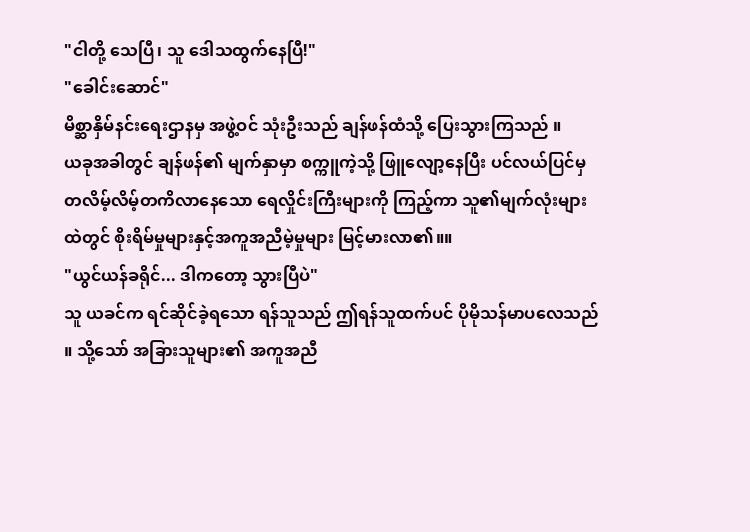"ငါတို့ သေပြီ၊ သူ ဒေါသထွက်နေပြီ!"
"ခေါင်းဆောင်"
မိစ္ဆာနှိမ်နင်းရေးဌာနမှ အဖွဲ့ဝင် သုံးဦးသည် ချန်ဖန်ထံသို့ ပြေးသွားကြသည် ။
ယခုအခါတွင် ချန်ဖန်၏ မျက်နှာမှာ စက္ကူကဲ့သို့ ဖြူလျော့နေပြီး ပင်လယ်ပြင်မှ တလိမ့်လိမ့်တကိလာနေသော ရေလှိုင်းကြီးများကို ကြည့်ကာ သူ၏မျက်လုံးများထဲတွင် စိုးရိမ်မှုများနှင့်အကူအညီမဲ့မှုများ မြင့်မားလာ၏။။
"ယွင်ယန်ခရိုင်... ဒါကတော့ သွားပြီပဲ"
သူ ယခင်က ရင်ဆိုင်ခဲ့ရသော ရန်သူသည် ဤရန်သူထက်ပင် ပိုမိုသန်မာပလေသည် ။ သို့သော် အခြားသူများ၏ အကူအညီ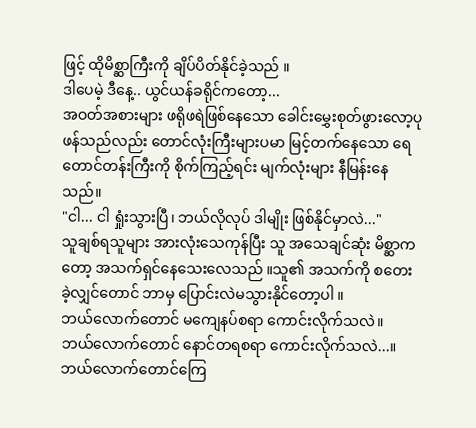ဖြင့် ထိုမိစ္ဆာကြီးကို ချိပ်ပိတ်နိုင်ခဲ့သည် ။
ဒါပေမဲ့ ဒီနေ့.. ယွင်ယန်ခရိုင်ကတော့...
အဝတ်အစားများ ဖရိုဖရဲဖြစ်နေသော ခေါင်းမွှေးစုတ်ဖွားလော့ပုဖန်သည်လည်း တောင်လုံးကြီးများပမာ မြင့်တက်နေသော ရေတောင်တန်းကြီးကို စိုက်ကြည့်ရင်း မျက်လုံးများ နီမြန်းနေသည်။
"ငါ... ငါ ရှုံးသွားပြီ၊ ဘယ်လိုလုပ် ဒါမျိုး ဖြစ်နိုင်မှာလဲ..."
သူချစ်ရသူများ အားလုံးသေကုန်ပြီး သူ အသေချင်ဆုံး မိစ္ဆာကတော့ အသက်ရှင်နေသေးလေသည် ။သူ၏ အသက်ကို စတေးခဲ့လျှင်တောင် ဘာမှ ပြောင်းလဲမသွားနိုင်တော့ပါ ။
ဘယ်လောက်တောင် မကျေနပ်စရာ ကောင်းလိုက်သလဲ။
ဘယ်လောက်တောင် နောင်တရစရာ ကောင်းလိုက်သလဲ...။
ဘယ်လောက်တောင်ကြေ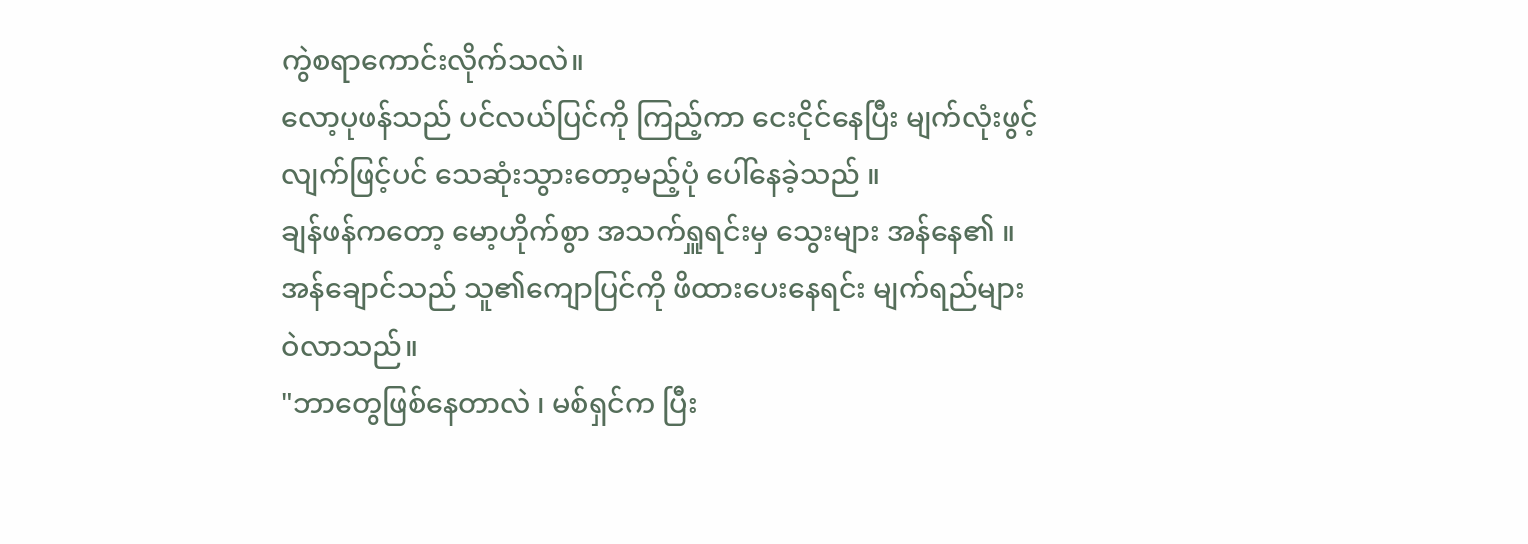ကွဲစရာကောင်းလိုက်သလဲ။
လော့ပုဖန်သည် ပင်လယ်ပြင်ကို ကြည့်ကာ ငေးငိုင်နေပြီး မျက်လုံးဖွင့်လျက်ဖြင့်ပင် သေဆုံးသွားတော့မည့်ပုံ ပေါ်နေခဲ့သည် ။
ချန်ဖန်ကတော့ မော့ဟိုက်စွာ အသက်ရှူရင်းမှ သွေးများ အန်နေ၏ ။ အန်ချောင်သည် သူ၏ကျောပြင်ကို ဖိထားပေးနေရင်း မျက်ရည်များ ဝဲလာသည်။
"ဘာတွေဖြစ်နေတာလဲ ၊ မစ်ရှင်က ပြီး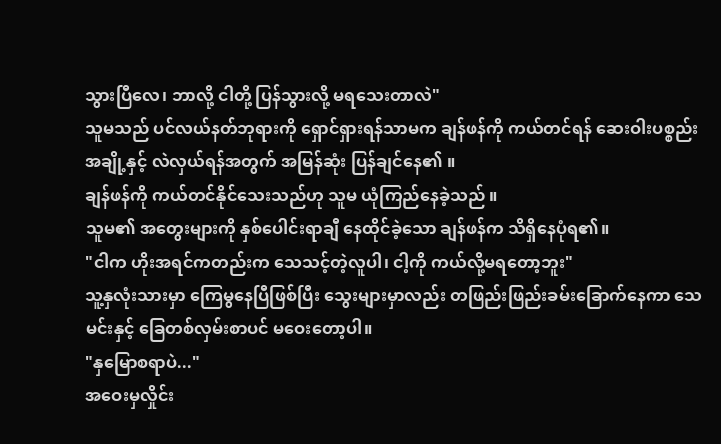သွားပြီလေ၊ ဘာလို့ ငါတို့ ပြန်သွားလို့ မရသေးတာလဲ"
သူမသည် ပင်လယ်နတ်ဘုရားကို ရှောင်ရှားရန်သာမက ချန်ဖန်ကို ကယ်တင်ရန် ဆေးဝါးပစ္စည်းအချို့နှင့် လဲလှယ်ရန်အတွက် အမြန်ဆုံး ပြန်ချင်နေ၏ ။
ချန်ဖန်ကို ကယ်တင်နိုင်သေးသည်ဟု သူမ ယုံကြည်နေခဲ့သည် ။
သူမ၏ အတွေးများကို နှစ်ပေါင်းရာချီ နေထိုင်ခဲ့သော ချန်ဖန်က သိရှိနေပုံရ၏။
"ငါက ဟိုးအရင်ကတည်းက သေသင့်တဲ့လူပါ၊ ငါ့ကို ကယ်လို့မရတော့ဘူး"
သူ့နှလုံးသားမှာ ကြေမွနေပြီဖြစ်ပြီး သွေးများမှာလည်း တဖြည်းဖြည်းခမ်းခြောက်နေကာ သေမင်းနှင့် ခြေတစ်လှမ်းစာပင် မဝေးတော့ပါ။
"နှမြောစရာပဲ..."
အဝေးမှလှိုင်း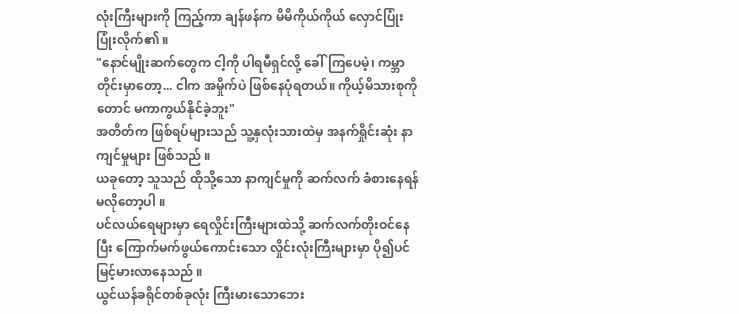လုံးကြီးများကို ကြည့်ကာ ချန်ဖန်က မိမိကိုယ်ကိုယ် လှောင်ပြုံး ပြုံးလိုက်၏ ။
"နောင်မျိုးဆက်တွေက ငါ့ကို ပါရမီရှင်လို့ ခေါ်ကြပေမဲ့၊ ကမ္ဘာတိုင်းမှာတော့... ငါက အမှိုက်ပဲ ဖြစ်နေပုံရတယ်။ ကိုယ့်မိသားစုကိုတောင် မကာကွယ်နိုင်ခဲ့ဘူး"
အတိတ်က ဖြစ်ရပ်များသည် သူ့နှလုံးသားထဲမှ အနက်ရှိုင်းဆုံး နာကျင်မှုများ ဖြစ်သည် ။
ယခုတော့ သူသည် ထိုသို့သော နာကျင်မှုကို ဆက်လက် ခံစားနေရန် မလိုတော့ပါ ။
ပင်လယ်ရေများမှာ ရေလှိုင်းကြီးများထဲသို့ ဆက်လက်တိုးဝင်နေပြီး ကြောက်မက်ဖွယ်ကောင်းသော လှိုင်းလုံးကြီးများမှာ ပို၍ပင် မြင့်မားလာနေသည် ။
ယွင်ယန်ခရိုင်တစ်ခုလုံး ကြီးမားသောဘေး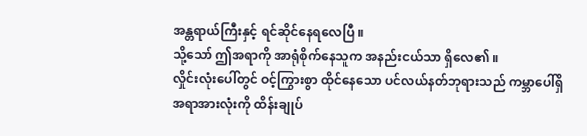အန္တရာယ်ကြီးနှင့် ရင်ဆိုင်နေရလေပြီ ။
သို့သော် ဤအရာကို အာရုံစိုက်နေသူက အနည်းငယ်သာ ရှိလေ၏ ။
လှိုင်းလုံးပေါ်တွင် ဝင့်ကြွားစွာ ထိုင်နေသော ပင်လယ်နတ်ဘုရားသည် ကမ္ဘာပေါ်ရှိ အရာအားလုံးကို ထိန်းချုပ်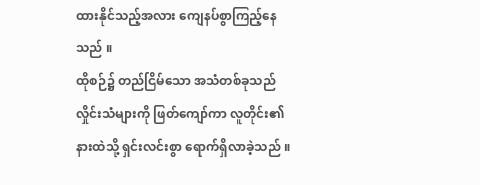ထားနိုင်သည့်အလား ကျေနပ်စွာကြည့်နေသည် ။
ထိုစဉ်၌ တည်ငြိမ်သော အသံတစ်ခုသည် လှိုင်းသံများကို ဖြတ်ကျော်ကာ လူတိုင်း၏ နားထဲသို့ ရှင်းလင်းစွာ ရောက်ရှိလာခဲ့သည် ။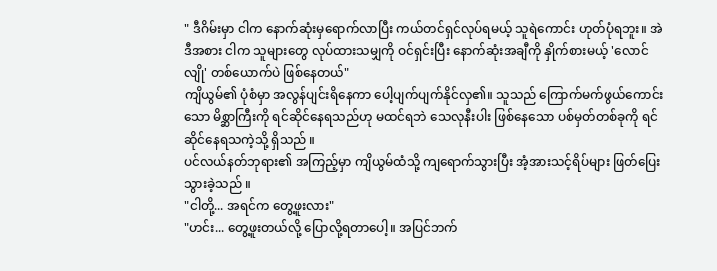" ဒီဂိမ်းမှာ ငါက နောက်ဆုံးမှရောက်လာပြီး ကယ်တင်ရှင်လုပ်ရမယ့် သူရဲကောင်း ဟုတ်ပုံရဘူး။ အဲဒီအစား ငါက သူများတွေ လုပ်ထားသမျှကို ဝင်ရှင်းပြီး နောက်ဆုံးအချီကို နှိုက်စားမယ့် 'လောင်လျို' တစ်ယောက်ပဲ ဖြစ်နေတယ်"
ကျိယွမ်၏ ပုံစံမှာ အလွန်ပျင်းရိနေကာ ပေါ့ပျက်ပျက်နိုင်လှ၏။ သူသည် ကြောက်မက်ဖွယ်ကောင်းသော မိစ္ဆာကြီးကို ရင်ဆိုင်နေရသည်ဟု မထင်ရဘဲ သေလုနီးပါး ဖြစ်နေသော ပစ်မှတ်တစ်ခုကို ရင်ဆိုင်နေရသကဲ့သို့ ရှိသည် ။
ပင်လယ်နတ်ဘုရား၏ အကြည့်မှာ ကျိယွမ်ထံသို့ ကျရောက်သွားပြီး အံ့အားသင့်ရိပ်များ ဖြတ်ပြေးသွားခဲ့သည် ။
"ငါတို့... အရင်က တွေ့ဖူးလား"
"ဟင်း... တွေ့ဖူးတယ်လို့ ပြောလို့ရတာပေါ့။ အပြင်ဘက်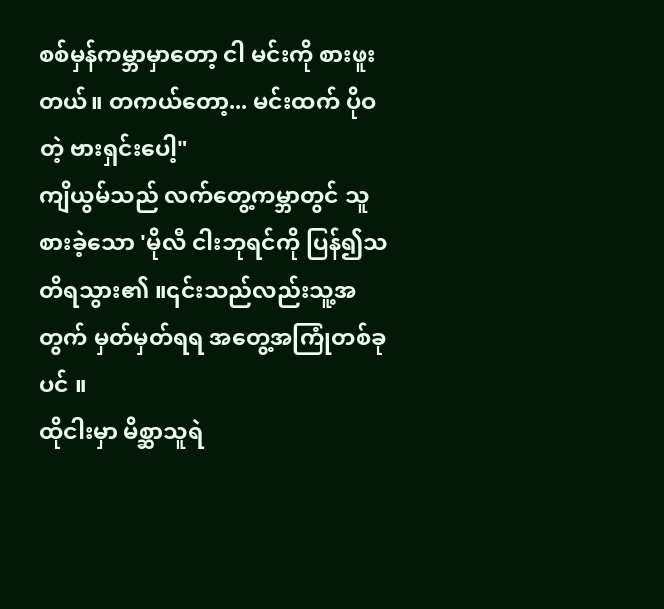စစ်မှန်ကမ္ဘာမှာတော့ ငါ မင်းကို စားဖူးတယ်။ တကယ်တော့... မင်းထက် ပိုဝတဲ့ ဗားရှင်းပေါ့"
ကျိယွမ်သည် လက်တွေ့ကမ္ဘာတွင် သူစားခဲ့သော 'မိုလီ ငါးဘုရင်ကို ပြန်၍သတိရသွား၏ ။၎င်းသည်လည်းသူ့အတွက် မှတ်မှတ်ရရ အတွေ့အကြုံတစ်ခုပင် ။
ထိုငါးမှာ မိစ္ဆာသူရဲ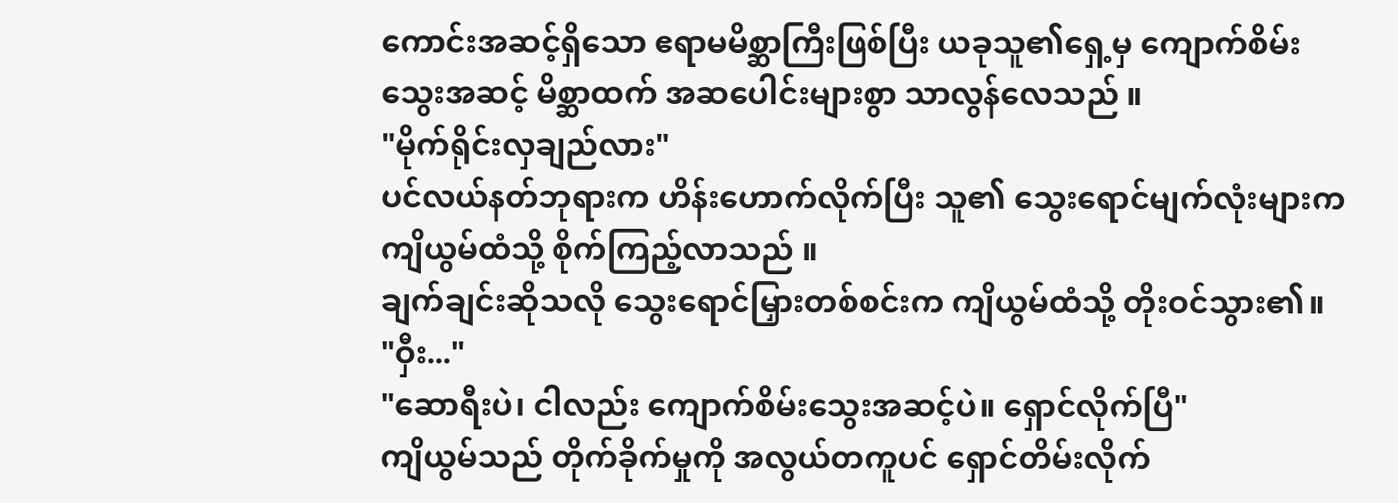ကောင်းအဆင့်ရှိသော ဧရာမမိစ္ဆာကြီးဖြစ်ပြီး ယခုသူ၏ရှေ့မှ ကျောက်စိမ်းသွေးအဆင့် မိစ္ဆာထက် အဆပေါင်းများစွာ သာလွန်လေသည် ။
"မိုက်ရိုင်းလှချည်လား"
ပင်လယ်နတ်ဘုရားက ဟိန်းဟောက်လိုက်ပြီး သူ၏ သွေးရောင်မျက်လုံးများက ကျိယွမ်ထံသို့ စိုက်ကြည့်လာသည် ။
ချက်ချင်းဆိုသလို သွေးရောင်မြှားတစ်စင်းက ကျိယွမ်ထံသို့ တိုးဝင်သွား၏။
"ဝှီး..."
"ဆောရီးပဲ၊ ငါလည်း ကျောက်စိမ်းသွေးအဆင့်ပဲ။ ရှောင်လိုက်ပြီ"
ကျိယွမ်သည် တိုက်ခိုက်မှုကို အလွယ်တကူပင် ရှောင်တိမ်းလိုက်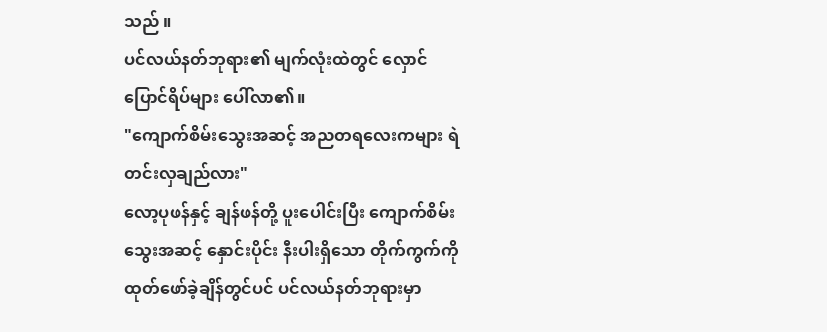သည် ။
ပင်လယ်နတ်ဘုရား၏ မျက်လုံးထဲတွင် လှောင်ပြောင်ရိပ်များ ပေါ်လာ၏။
"ကျောက်စိမ်းသွေးအဆင့် အညတရလေးကများ ရဲတင်းလှချည်လား"
လော့ပုဖန်နှင့် ချန်ဖန်တို့ ပူးပေါင်းပြီး ကျောက်စိမ်းသွေးအဆင့် နှောင်းပိုင်း နီးပါးရှိသော တိုက်ကွက်ကို ထုတ်ဖော်ခဲ့ချိန်တွင်ပင် ပင်လယ်နတ်ဘုရားမှာ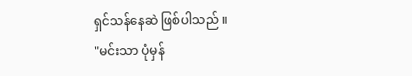ရှင်သန်နေဆဲ ဖြစ်ပါသည် ။
"မင်းသာ ပုံမှန်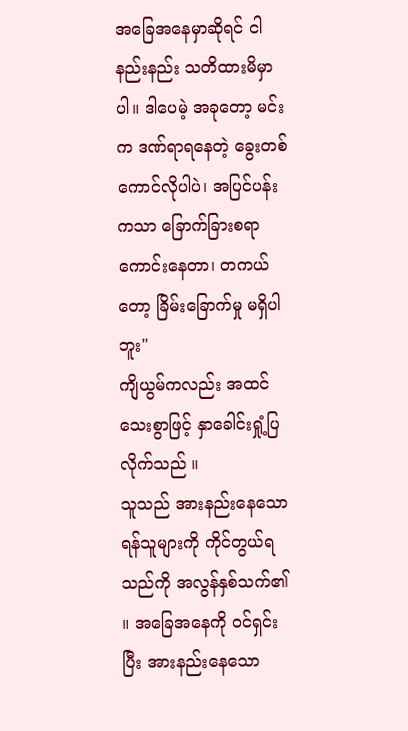အခြေအနေမှာဆိုရင် ငါ နည်းနည်း သတိထားမိမှာပါ။ ဒါပေမဲ့ အခုတော့ မင်းက ဒဏ်ရာရနေတဲ့ ခွေးတစ်ကောင်လိုပါပဲ၊ အပြင်ပန်းကသာ ခြောက်ခြားစရာကောင်းနေတာ၊ တကယ်တော့ ခြိမ်းခြောက်မှု မရှိပါဘူး"
ကျိယွမ်ကလည်း အထင်သေးစွာဖြင့် နှာခေါင်းရှုံ့ပြလိုက်သည် ။
သူသည် အားနည်းနေသော ရန်သူများကို ကိုင်တွယ်ရသည်ကို အလွန်နှစ်သက်၏ ။ အခြေအနေကို ဝင်ရှင်းပြီး အားနည်းနေသော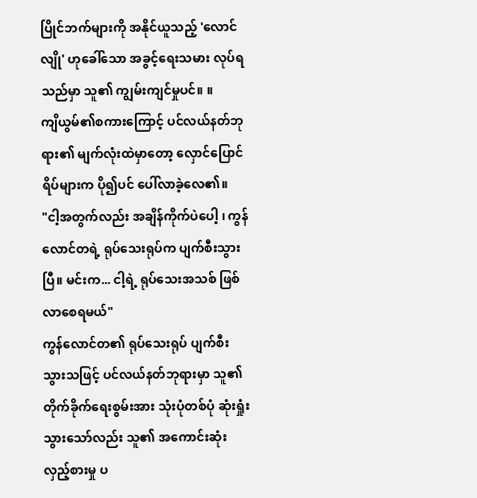ပြိုင်ဘက်များကို အနိုင်ယူသည့် 'လောင်လျို' ဟုခေါ်သော အခွင့်ရေးသမား လုပ်ရသည်မှာ သူ၏ ကျွမ်းကျင်မှုပင်။ ။
ကျိယွမ်၏စကားကြောင့် ပင်လယ်နတ်ဘုရား၏ မျက်လုံးထဲမှာတော့ လှောင်ပြောင်ရိပ်များက ပို၍ပင် ပေါ်လာခဲ့လေ၏။
"ငါ့အတွက်လည်း အချိန်ကိုက်ပဲပေါ့ ၊ ကွန်လောင်တရဲ့ ရုပ်သေးရုပ်က ပျက်စီးသွားပြီ။ မင်းက... ငါ့ရဲ့ ရုပ်သေးအသစ် ဖြစ်လာစေရမယ်"
ကွန်လောင်တ၏ ရုပ်သေးရုပ် ပျက်စီးသွားသဖြင့် ပင်လယ်နတ်ဘုရားမှာ သူ၏ တိုက်ခိုက်ရေးစွမ်းအား သုံးပုံတစ်ပုံ ဆုံးရှုံးသွားသော်လည်း သူ၏ အကောင်းဆုံး လှည့်စားမှု ပ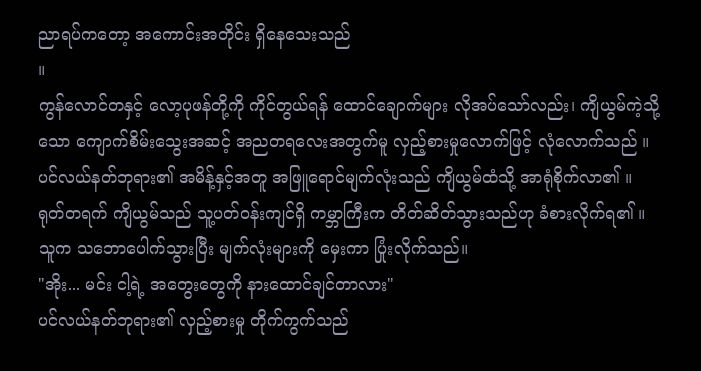ညာရပ်ကတော့ အကောင်းအတိုင်း ရှိနေသေးသည်
။
ကွန်လောင်တနှင့် လော့ပုဖန်တို့ကို ကိုင်တွယ်ရန် ထောင်ချောက်များ လိုအပ်သော်လည်း၊ ကျိယွမ်ကဲ့သို့သော ကျောက်စိမ်းသွေးအဆင့် အညတရလေးအတွက်မူ လှည့်စားမှုလောက်ဖြင့် လုံလောက်သည် ။
ပင်လယ်နတ်ဘုရား၏ အမိန့်နှင့်အတူ အဖြူရောင်မျက်လုံးသည် ကျိယွမ်ထံသို့ အာရုံစိုက်လာ၏ ။
ရုတ်တရက် ကျိယွမ်သည် သူ့ပတ်ဝန်းကျင်ရှိ ကမ္ဘာကြီးက တိတ်ဆိတ်သွားသည်ဟု ခံစားလိုက်ရ၏ ။
သူက သဘောပေါက်သွားပြီး မျက်လုံးများကို မှေးကာ ပြုံးလိုက်သည်။
"အိုး... မင်း ငါ့ရဲ့ အတွေးတွေကို နားထောင်ချင်တာလား"
ပင်လယ်နတ်ဘုရား၏ လှည့်စားမှု တိုက်ကွက်သည်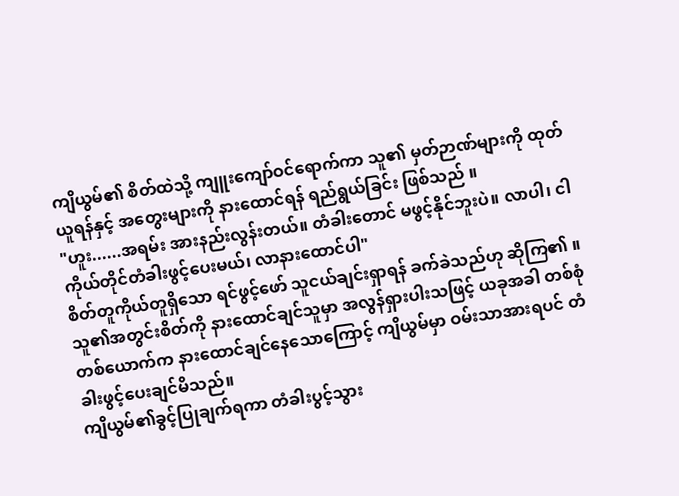ကျိယွမ်၏ စိတ်ထဲသို့ ကျူးကျော်ဝင်ရောက်ကာ သူ၏ မှတ်ဉာဏ်များကို ထုတ်ယူရန်နှင့် အတွေးများကို နားထောင်ရန် ရည်ရွယ်ခြင်း ဖြစ်သည် ။
"ဟူး......အရမ်း အားနည်းလွန်းတယ်။ တံခါးတောင် မဖွင့်နိုင်ဘူးပဲ။ လာပါ၊ ငါ ကိုယ်တိုင်တံခါးဖွင့်ပေးမယ်၊ လာနားထောင်ပါ"
စိတ်တူကိုယ်တူရှိသော ရင်ဖွင့်ဖော် သူငယ်ချင်းရှာရန် ခက်ခဲသည်ဟု ဆိုကြ၏ ။ သူ၏အတွင်းစိတ်ကို နားထောင်ချင်သူမှာ အလွန်ရှားပါးသဖြင့် ယခုအခါ တစ်စုံတစ်ယောက်က နားထောင်ချင်နေသောကြောင့် ကျိယွမ်မှာ ဝမ်းသာအားရပင် တံခါးဖွင့်ပေးချင်မိသည်။
ကျိယွမ်၏ခွင့်ပြုချက်ရကာ တံခါးပွင့်သွား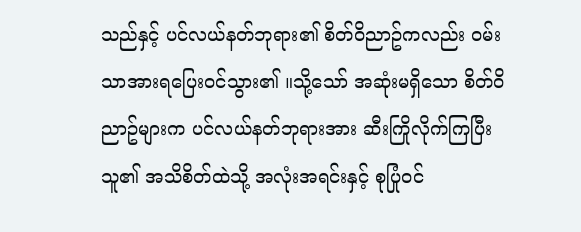သည်နှင့် ပင်လယ်နတ်ဘုရား၏ စိတ်ဝိညာဥ်ကလည်း ဝမ်းသာအားရပြေးဝင်သွား၏ ။သို့သော် အဆုံးမရှိသော စိတ်ဝိညာဥ်များက ပင်လယ်နတ်ဘုရားအား ဆီးကြိုလိုက်ကြပြီး သူ၏ အသိစိတ်ထဲသို့ အလုံးအရင်းနှင့် စုပြုံဝင်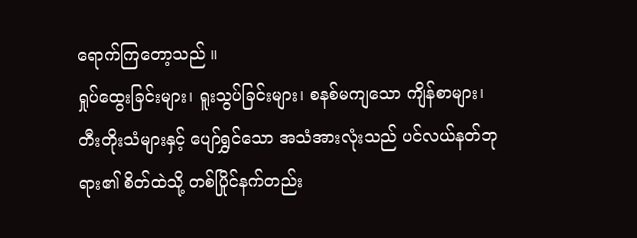ရောက်ကြတော့သည် ။
ရှုပ်ထွေးခြင်းများ၊ ရူးသွပ်ခြင်းများ၊ စနစ်မကျသော ကျိန်စာများ၊ တီးတိုးသံများနှင့် ပျော်ရွှင်သော အသံအားလုံးသည် ပင်လယ်နတ်ဘုရား၏ စိတ်ထဲသို့ တစ်ပြိုင်နက်တည်း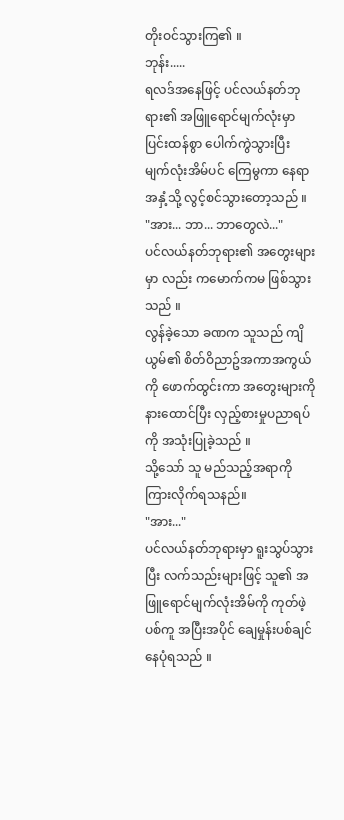တိုးဝင်သွားကြ၏ ။
ဘုန်း.....
ရလဒ်အနေဖြင့် ပင်လယ်နတ်ဘုရား၏ အဖြူရောင်မျက်လုံးမှာ ပြင်းထန်စွာ ပေါက်ကွဲသွားပြီး မျက်လုံးအိမ်ပင် ကြေမွကာ နေရာအနှံ့သို့ လွင့်စင်သွားတော့သည် ။
"အား... ဘာ... ဘာတွေလဲ..."
ပင်လယ်နတ်ဘုရား၏ အတွေးများမှာ လည်း ကမောက်ကမ ဖြစ်သွားသည် ။
လွန်ခဲ့သော ခဏက သူသည် ကျိယွမ်၏ စိတ်ဝိညာဥ်အကာအကွယ်ကို ဖောက်ထွင်းကာ အတွေးများကို နားထောင်ပြီး လှည့်စားမှုပညာရပ်ကို အသုံးပြုခဲ့သည် ။
သို့သော် သူ မည်သည့်အရာကို ကြားလိုက်ရသနည်။
"အား..."
ပင်လယ်နတ်ဘုရားမှာ ရူးသွပ်သွားပြီး လက်သည်းများဖြင့် သူ၏ အဖြူရောင်မျက်လုံးအိမ်ကို ကုတ်ဖဲ့ပစ်ကူ အပြီးအပိုင် ချေမှုန်းပစ်ချင်နေပုံရသည် ။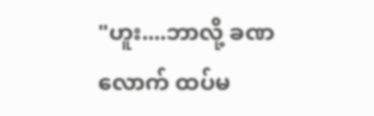"ဟူး....ဘာလို့ ခဏလောက် ထပ်မ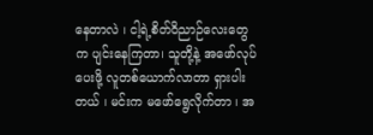နေတာလဲ ၊ ငါ့ရဲ့စိတ်ဝိညာဉ်လေးတွေက ပျင်းနေကြတာ၊ သူတို့နဲ့ အဖော်လုပ်ပေးဖို့ လူတစ်ယောက်လာတာ ရှားပါးတယ် ၊ မင်းက မဖော်ရွေလိုက်တာ ၊ အ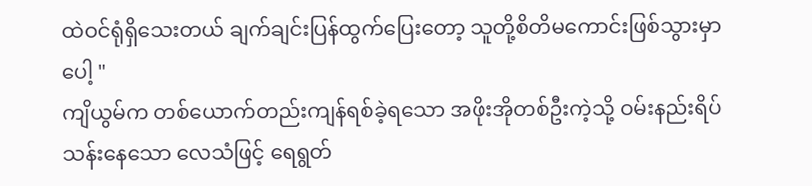ထဲဝင်ရုံရှိသေးတယ် ချက်ချင်းပြန်ထွက်ပြေးတော့ သူတို့စိတိမကောင်းဖြစ်သွားမှာပေါ့ "
ကျိယွမ်က တစ်ယောက်တည်းကျန်ရစ်ခဲ့ရသော အဖိုးအိုတစ်ဦးကဲ့သို့ ဝမ်းနည်းရိပ်သန်းနေသော လေသံဖြင့် ရေရွတ်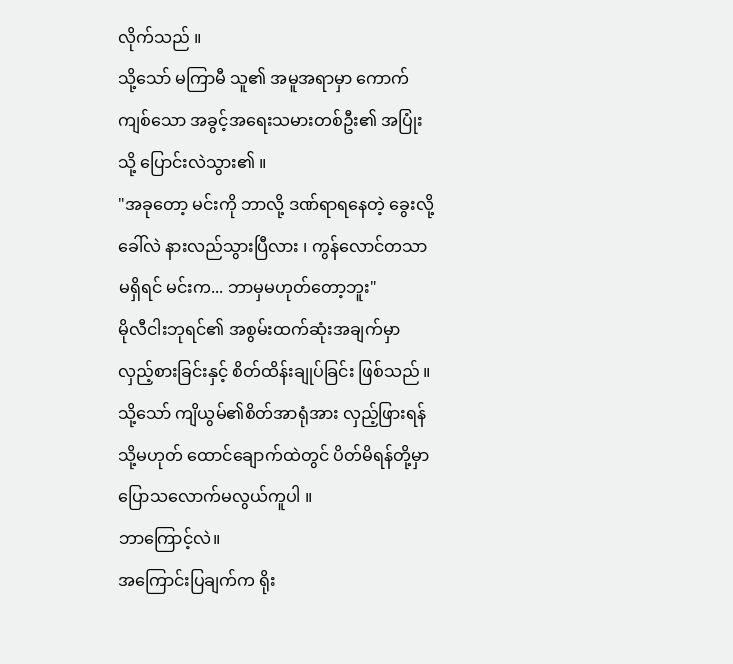လိုက်သည် ။
သို့သော် မကြာမီ သူ၏ အမူအရာမှာ ကောက်ကျစ်သော အခွင့်အရေးသမားတစ်ဦး၏ အပြုံးသို့ ပြောင်းလဲသွား၏ ။
"အခုတော့ မင်းကို ဘာလို့ ဒဏ်ရာရနေတဲ့ ခွေးလို့ ခေါ်လဲ နားလည်သွားပြီလား ၊ ကွန်လောင်တသာ မရှိရင် မင်းက... ဘာမှမဟုတ်တော့ဘူး"
မိုလီငါးဘုရင်၏ အစွမ်းထက်ဆုံးအချက်မှာ လှည့်စားခြင်းနှင့် စိတ်ထိန်းချုပ်ခြင်း ဖြစ်သည် ။ သို့သော် ကျိယွမ်၏စိတ်အာရုံအား လှည့်ဖြားရန် သို့မဟုတ် ထောင်ချောက်ထဲတွင် ပိတ်မိရန်တို့မှာ ပြောသလောက်မလွယ်ကူပါ ။
ဘာကြောင့်လဲ။
အကြောင်းပြချက်က ရိုး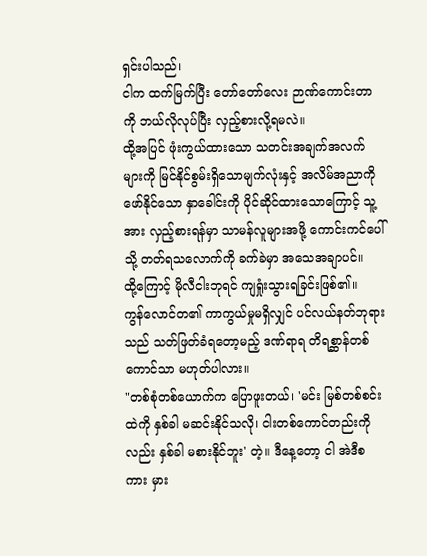ရှင်းပါသည်၊
ငါက ထက်မြက်ပြီး တော်တော်လေး ဉာဏ်ကောင်းတာကို ဘယ်လိုလုပ်ပြီး လှည့်စားလို့ရမလဲ။
ထို့အပြင် ဖုံးကွယ်ထားသော သတင်းအချက်အလက်များကို မြင်နိုင်စွမ်းရှိသောမျက်လုံးနှင့် အလိမ်အညာကိုဖော်နိုင်သော နှာခေါင်းကို ပိုင်ဆိုင်ထားသောကြောင့် သူ့အား လှည့်စားရန်မှာ သာမန်လူများအဖို့ ကောင်းကင်ပေါ်သို့ တတ်ရသလောက်ကို ခက်ခဲမှာ အသေအချာပင်။
ထို့ကြောင့် မိုလီငါးဘုရင် ကျရှုံးသွားရခြင်းဖြစ်၏။
ကွန်လောင်တ၏ ကာကွယ်မှုမရှိလျှင် ပင်လယ်နတ်ဘုရားသည် သတ်ဖြတ်ခံရတော့မည့် ဒဏ်ရာရ တိရစ္ဆာန်တစ်ကောင်သာ မဟုတ်ပါလား။
"တစ်စုံတစ်ယောက်က ပြောဖူးတယ်၊ 'မင်း မြစ်တစ်စင်းထဲကို နှစ်ခါ မဆင်းနိုင်သလို၊ ငါးတစ်ကောင်တည်းကိုလည်း နှစ်ခါ မစားနိုင်ဘူး' တဲ့။ ဒီနေ့တော့ ငါ အဲဒီစကား မှား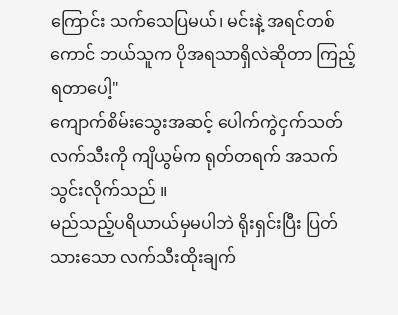ကြောင်း သက်သေပြမယ်၊ မင်းနဲ့ အရင်တစ်ကောင် ဘယ်သူက ပိုအရသာရှိလဲဆိုတာ ကြည့်ရတာပေါ့"
ကျောက်စိမ်းသွေးအဆင့် ပေါက်ကွဲငှက်သတ်လက်သီးကို ကျိယွမ်က ရုတ်တရက် အသက်သွင်းလိုက်သည် ။
မည်သည့်ပရိယာယ်မှမပါဘဲ ရိုးရှင်းပြီး ပြတ်သားသော လက်သီးထိုးချက်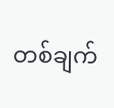တစ်ချက်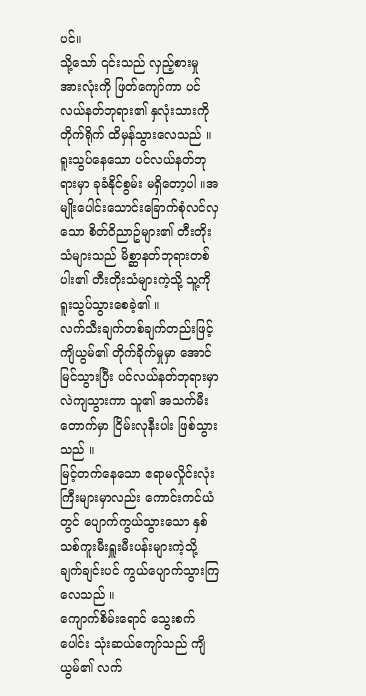ပင်။
သို့သော် ၎င်းသည် လှည့်စားမှုအားလုံးကို ဖြတ်ကျော်ကာ ပင်လယ်နတ်ဘုရား၏ နှလုံးသားကို တိုက်ရိုက် ထိမှန်သွားလေသည် ။
ရူးသွပ်နေသော ပင်လယ်နတ်ဘုရားမှာ ခုခံနိုင်စွမ်း မရှိတော့ပါ ။အမျိုးပေါင်းသောင်းခြောက်စုံလင်လှသော စိတ်ဝိညာဥ်များ၏ တီးတိုးသံများသည် မိစ္ဆာနတ်ဘုရားတစ်ပါး၏ တီးတိုးသံများကဲ့သို့ သူ့ကို ရူးသွပ်သွားစေခဲ့၏ ။
လက်သီးချက်တစ်ချက်တည်းဖြင့် ကျိယွမ်၏ တိုက်ခိုက်မှုမှာ အောင်မြင်သွားပြီး ပင်လယ်နတ်ဘုရားမှာ လဲကျသွားကာ သူ၏ အသက်မီးတောက်မှာ ငြိမ်းလုနီးပါး ဖြစ်သွားသည် ။
မြင့်တက်နေသော ဧရာမလှိုင်းလုံးကြီးများမှာလည်း ကောင်းကင်ယံတွင် ပျောက်ကွယ်သွားသော နှစ်သစ်ကူးမီးရှူးမီးပန်းများကဲ့သို့ ချက်ချင်းပင် ကွယ်ပျောက်သွားကြလေသည် ။
ကျောက်စိမ်းရောင် သွေးစက်ပေါင်း သုံးဆယ်ကျော်သည် ကျိယွမ်၏ လက်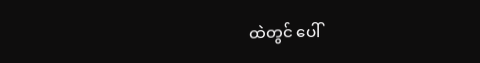ထဲတွင် ပေါ်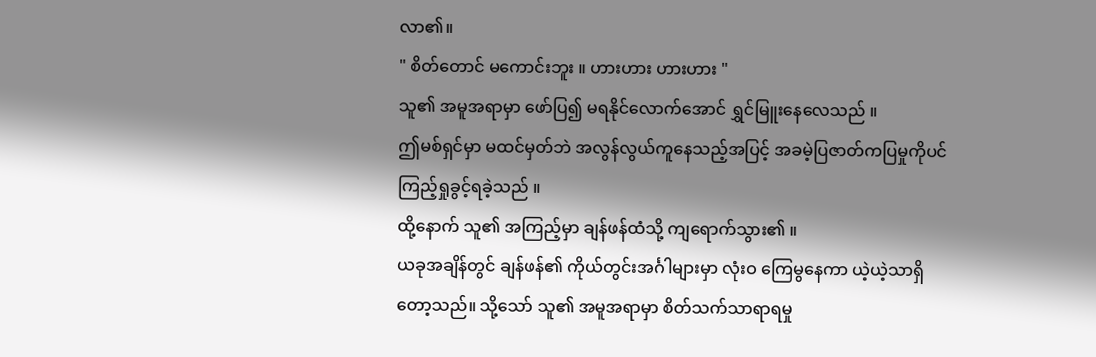လာ၏။
" စိတ်တောင် မကောင်းဘူး ။ ဟားဟား ဟားဟား "
သူ၏ အမူအရာမှာ ဖော်ပြ၍ မရနိုင်လောက်အောင် ရွှင်မြူးနေလေသည် ။
ဤမစ်ရှင်မှာ မထင်မှတ်ဘဲ အလွန်လွယ်ကူနေသည့်အပြင့် အခမဲ့ပြဇာတ်ကပြမှုကိုပင် ကြည့်ရှုခွင့်ရခဲ့သည် ။
ထို့နောက် သူ၏ အကြည့်မှာ ချန်ဖန်ထံသို့ ကျရောက်သွား၏ ။
ယခုအချိန်တွင် ချန်ဖန်၏ ကိုယ်တွင်းအင်္ဂါများမှာ လုံးဝ ကြေမွနေကာ ယဲ့ယဲ့သာရှိတော့သည်။ သို့သော် သူ၏ အမူအရာမှာ စိတ်သက်သာရာရမှု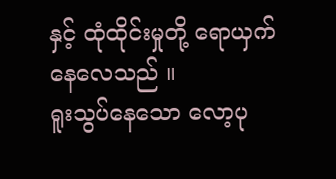နှင့် ထုံထိုင်းမှုတို့ ရောယှက်နေလေသည် ။
ရူးသွပ်နေသော လော့ပု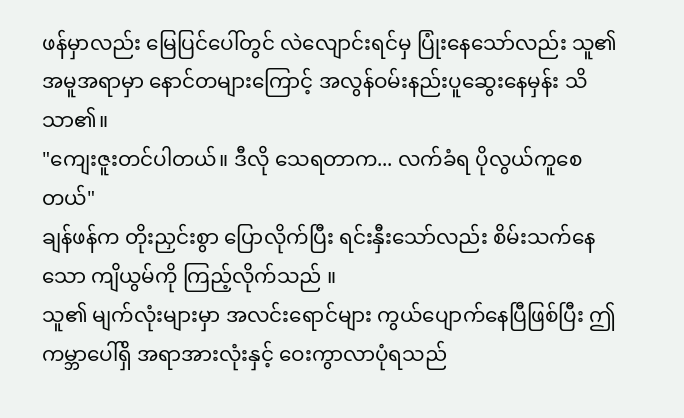ဖန်မှာလည်း မြေပြင်ပေါ်တွင် လဲလျောင်းရင်မှ ပြုံးနေသော်လည်း သူ၏ အမူအရာမှာ နောင်တများကြောင့် အလွန်ဝမ်းနည်းပူဆွေးနေမှန်း သိသာ၏။
"ကျေးဇူးတင်ပါတယ်။ ဒီလို သေရတာက... လက်ခံရ ပိုလွယ်ကူစေတယ်"
ချန်ဖန်က တိုးညှင်းစွာ ပြောလိုက်ပြီး ရင်းနှီးသော်လည်း စိမ်းသက်နေသော ကျိယွမ်ကို ကြည့်လိုက်သည် ။
သူ၏ မျက်လုံးများမှာ အလင်းရောင်များ ကွယ်ပျောက်နေပြီဖြစ်ပြီး ဤကမ္ဘာပေါ်ရှိ အရာအားလုံးနှင့် ဝေးကွာလာပုံရသည်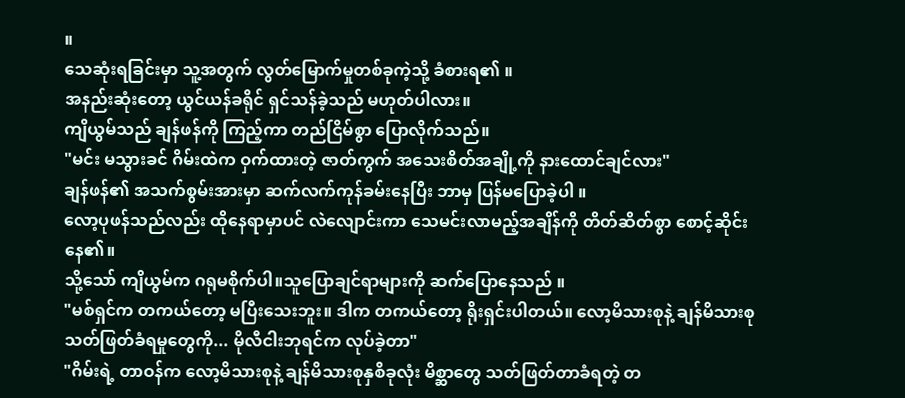။
သေဆုံးရခြင်းမှာ သူ့အတွက် လွတ်မြောက်မှုတစ်ခုကဲ့သို့ ခံစားရ၏ ။
အနည်းဆုံးတော့ ယွင်ယန်ခရိုင် ရှင်သန်ခဲ့သည် မဟုတ်ပါလား။
ကျိယွမ်သည် ချန်ဖန်ကို ကြည့်ကာ တည်ငြိမ်စွာ ပြောလိုက်သည်။
"မင်း မသွားခင် ဂိမ်းထဲက ဝှက်ထားတဲ့ ဇာတ်ကွက် အသေးစိတ်အချို့ကို နားထောင်ချင်လား"
ချန်ဖန်၏ အသက်စွမ်းအားမှာ ဆက်လက်ကုန်ခမ်းနေပြီး ဘာမှ ပြန်မပြောခဲ့ပါ ။
လော့ပုဖန်သည်လည်း ထိုနေရာမှာပင် လဲလျောင်းကာ သေမင်းလာမည့်အချိန်ကို တိတ်ဆိတ်စွာ စောင့်ဆိုင်းနေ၏။
သို့သော် ကျိယွမ်က ဂရုမစိုက်ပါ။သူပြောချင်ရာများကို ဆက်ပြောနေသည် ။
"မစ်ရှင်က တကယ်တော့ မပြီးသေးဘူး။ ဒါက တကယ်တော့ ရိုးရှင်းပါတယ်။ လော့မိသားစုနဲ့ ချန်မိသားစု သတ်ဖြတ်ခံရမှုတွေကို... မိုလီငါးဘုရင်က လုပ်ခဲ့တာ"
"ဂိမ်းရဲ့ တာဝန်က လော့မိသားစုနဲ့ ချန်မိသားစုနှစိခုလုံး မိစ္ဆာတွေ သတ်ဖြတ်တာခံရတဲ့ တ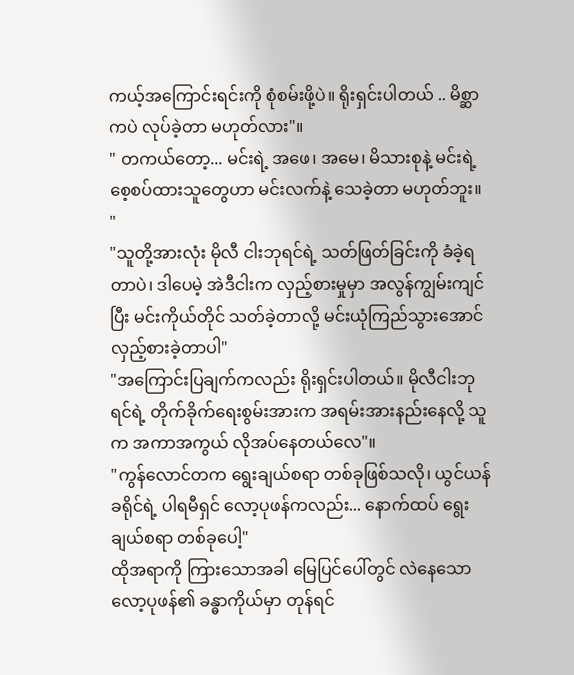ကယ့်အကြောင်းရင်းကို စုံစမ်းဖို့ပဲ။ ရိုးရှင်းပါတယ် .. မိစ္ဆာကပဲ လုပ်ခဲ့တာ မဟုတ်လား"။
" တကယ်တော့... မင်းရဲ့ အဖေ၊ အမေ၊ မိသားစုနဲ့ မင်းရဲ့ စေ့စပ်ထားသူတွေဟာ မင်းလက်နဲ့ သေခဲ့တာ မဟုတ်ဘူး။
"
"သူတို့အားလုံး မိုလီ ငါးဘုရင်ရဲ့ သတ်ဖြတ်ခြင်းကို ခံခဲ့ရတာပဲ၊ ဒါပေမဲ့ အဲဒီငါးက လှည့်စားမှုမှာ အလွန်ကျွမ်းကျင်ပြီး မင်းကိုယ်တိုင် သတ်ခဲ့တာလို့ မင်းယုံကြည်သွားအောင် လှည့်စားခဲ့တာပါ"
"အကြောင်းပြချက်ကလည်း ရိုးရှင်းပါတယ်။ မိုလီငါးဘုရင်ရဲ့ တိုက်ခိုက်ရေးစွမ်းအားက အရမ်းအားနည်းနေလို့ သူက အကာအကွယ် လိုအပ်နေတယ်လေ"။
"ကွန်လောင်တက ရွေးချယ်စရာ တစ်ခုဖြစ်သလို၊ ယွင်ယန်ခရိုင်ရဲ့ ပါရမီရှင် လော့ပုဖန်ကလည်း... နောက်ထပ် ရွေးချယ်စရာ တစ်ခုပေါ့"
ထိုအရာကို ကြားသောအခါ မြေပြင်ပေါ်တွင် လဲနေသောလော့ပုဖန်၏ ခန္ဓာကိုယ်မှာ တုန်ရင်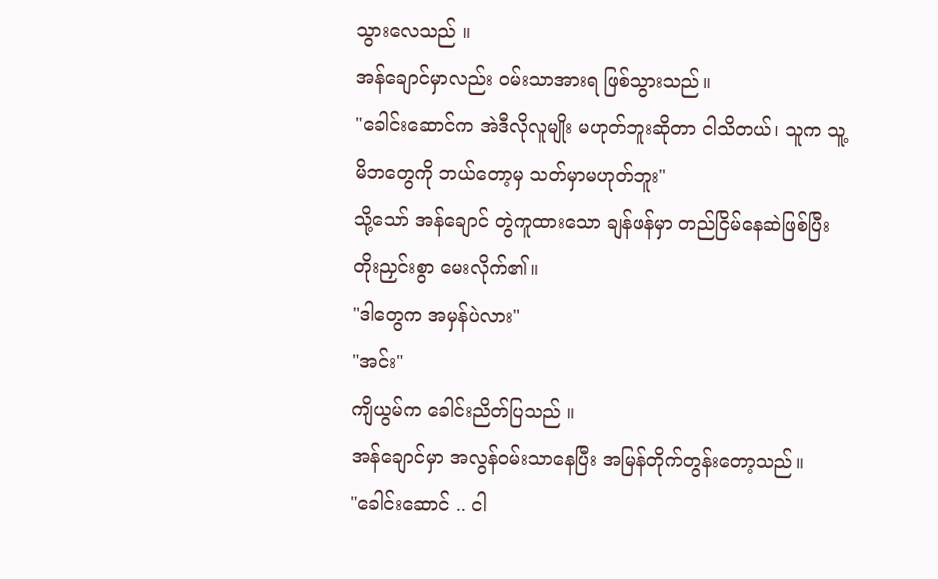သွားလေသည် ။
အန်ချောင်မှာလည်း ဝမ်းသာအားရ ဖြစ်သွားသည်။
"ခေါင်းဆောင်က အဲဒီလိုလူမျိုး မဟုတ်ဘူးဆိုတာ ငါသိတယ်၊ သူက သူ့မိဘတွေကို ဘယ်တော့မှ သတ်မှာမဟုတ်ဘူး"
သို့သော် အန်ချောင် တွဲကူထားသော ချန်ဖန်မှာ တည်ငြိမ်နေဆဲဖြစ်ပြီး တိုးညှင်းစွာ မေးလိုက်၏။
"ဒါတွေက အမှန်ပဲလား"
"အင်း"
ကျိယွမ်က ခေါင်းညိတ်ပြသည် ။
အန်ချောင်မှာ အလွန်ဝမ်းသာနေပြီး အမြန်တိုက်တွန်းတော့သည်။
"ခေါင်းဆောင် .. ငါ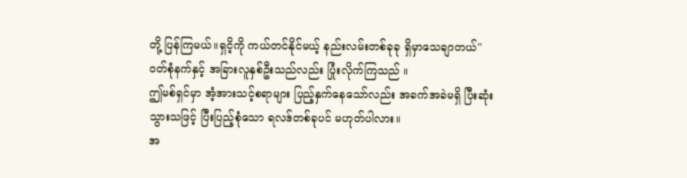တို့ ပြန်ကြမယ်။ရှငိ့ကို ကယ်တင်နိုင်မယ့် နည်းလမ်းတစ်ခုခု ရှိမှာသေချာတယ်"
ဝတ်စုံနက်နှင့် အခြားလူနှစ်ဦးသည်လည်း ပြုံးလိုက်ကြသည် ။
ဤမစ်ရှင်မှာ အံ့အားသင့်စရာများ ပြည့်နှက်နေသော်လည်း အခက်အခဲမရှိ ပြီးဆုံးသွားသဖြင့် ပြီးပြည့်စုံသော ရလဒ်တစ်ခုပင် မဟုတ်ပါလား။
အ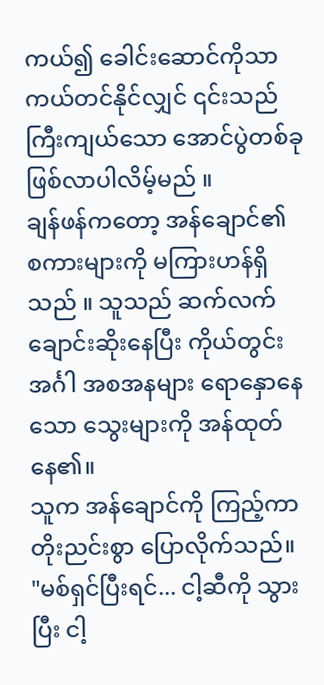ကယ်၍ ခေါင်းဆောင်ကိုသာ ကယ်တင်နိုင်လျှင် ၎င်းသည် ကြီးကျယ်သော အောင်ပွဲတစ်ခု ဖြစ်လာပါလိမ့်မည် ။
ချန်ဖန်ကတော့ အန်ချောင်၏ စကားများကို မကြားဟန်ရှိသည် ။ သူသည် ဆက်လက် ချောင်းဆိုးနေပြီး ကိုယ်တွင်းအင်္ဂါ အစအနများ ရောနှောနေသော သွေးများကို အန်ထုတ်နေ၏။
သူက အန်ချောင်ကို ကြည့်ကာ တိုးညင်းစွာ ပြောလိုက်သည်။
"မစ်ရှင်ပြီးရင်... ငါ့ဆီကို သွားပြီး ငါ့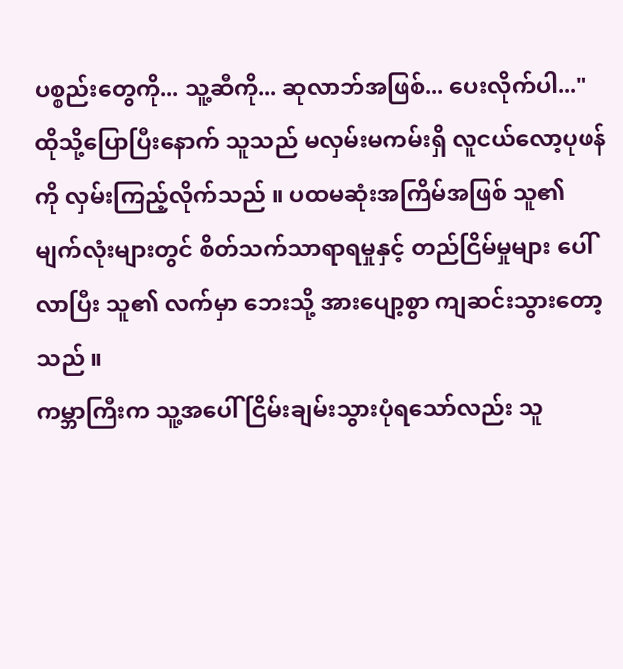ပစ္စည်းတွေကို... သူ့ဆီကို... ဆုလာဘ်အဖြစ်... ပေးလိုက်ပါ..."
ထိုသို့ပြောပြီးနောက် သူသည် မလှမ်းမကမ်းရှိ လူငယ်လော့ပုဖန်ကို လှမ်းကြည့်လိုက်သည် ။ ပထမဆုံးအကြိမ်အဖြစ် သူ၏ မျက်လုံးများတွင် စိတ်သက်သာရာရမှုနှင့် တည်ငြိမ်မှုများ ပေါ်လာပြီး သူ၏ လက်မှာ ဘေးသို့ အားပျော့စွာ ကျဆင်းသွားတော့သည် ။
ကမ္ဘာကြီးက သူ့အပေါ် ငြိမ်းချမ်းသွားပုံရသော်လည်း သူ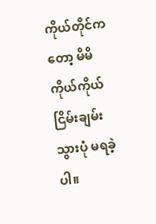ကိုယ်တိုင်ကတော့ မိမိကိုယ်ကိုယ် ငြိမ်းချမ်းသွားပုံ မရခဲ့ပါ။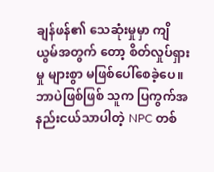ချန်ဖန်၏ သေဆုံးမှုမှာ ကျိယွမ်အတွက် တော့ စိတ်လှုပ်ရှားမှု များစွာ မဖြစ်ပေါ်စေခဲ့ပေ။
ဘာပဲဖြစ်ဖြစ် သူက ပြကွက်အနည်းငယ်သာပါတဲ့ NPC တစ်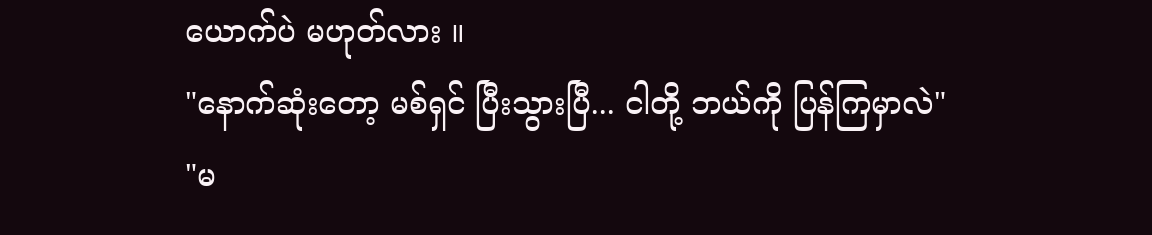ယောက်ပဲ မဟုတ်လား ။
"နောက်ဆုံးတော့ မစ်ရှင် ပြီးသွားပြီ... ငါတို့ ဘယ်ကို ပြန်ကြမှာလဲ"
"မ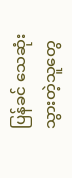ပြန်ခင် သေဆုံးသွားတဲ့သူတွေ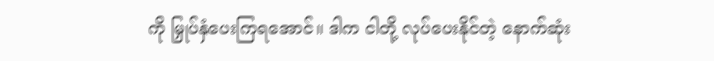ကို မြှုပ်နှံပေးကြရအောင်။ ဒါက ငါတို့ လုပ်ပေးနိုင်တဲ့ နောက်ဆုံး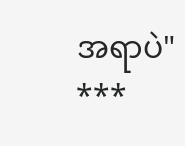အရာပဲ"
***